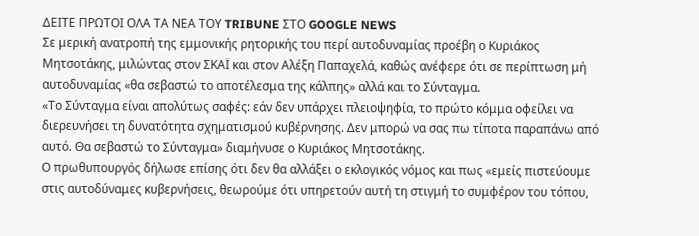ΔΕΙΤΕ ΠΡΩΤΟΙ ΟΛΑ ΤΑ ΝΕΑ ΤΟΥ TRIBUNE ΣΤΟ GOOGLE NEWS
Σε μερική ανατροπή της εμμονικής ρητορικής του περί αυτοδυναμίας προέβη ο Κυριάκος Μητσοτάκης, μιλώντας στον ΣΚΑΪ και στον Αλέξη Παπαχελά, καθώς ανέφερε ότι σε περίπτωση μή αυτοδυναμίας «θα σεβαστώ το αποτέλεσμα της κάλπης» αλλά και το Σύνταγμα.
«Το Σύνταγμα είναι απολύτως σαφές: εάν δεν υπάρχει πλειοψηφία, το πρώτο κόμμα οφείλει να διερευνήσει τη δυνατότητα σχηματισμού κυβέρνησης. Δεν μπορώ να σας πω τίποτα παραπάνω από αυτό. Θα σεβαστώ το Σύνταγμα» διαμήνυσε ο Κυριάκος Μητσοτάκης.
Ο πρωθυπουργός δήλωσε επίσης ότι δεν θα αλλάξει ο εκλογικός νόμος και πως «εμείς πιστεύουμε στις αυτοδύναμες κυβερνήσεις, θεωρούμε ότι υπηρετούν αυτή τη στιγμή το συμφέρον του τόπου,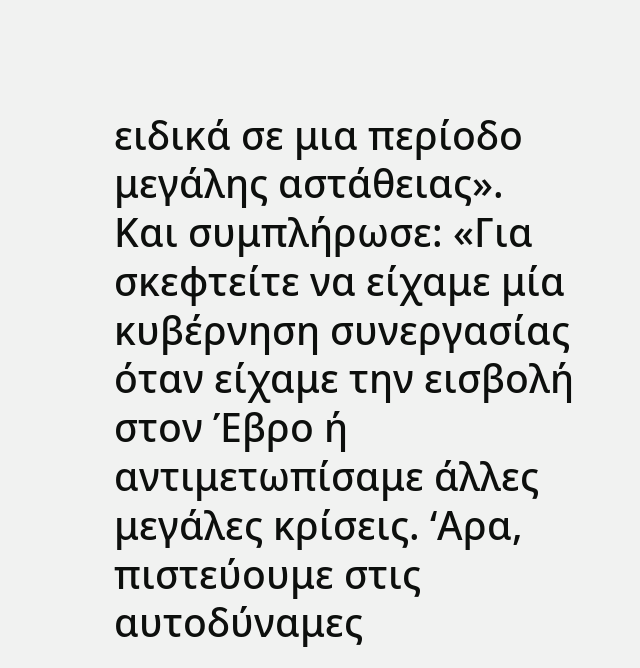ειδικά σε μια περίοδο μεγάλης αστάθειας».
Και συμπλήρωσε: «Για σκεφτείτε να είχαμε μία κυβέρνηση συνεργασίας όταν είχαμε την εισβολή στον Έβρο ή αντιμετωπίσαμε άλλες μεγάλες κρίσεις. ‘Αρα, πιστεύουμε στις αυτοδύναμες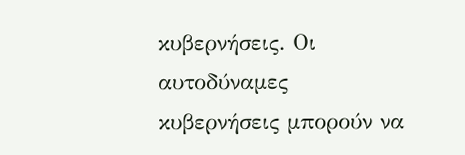κυβερνήσεις. Οι αυτοδύναμες κυβερνήσεις μπορούν να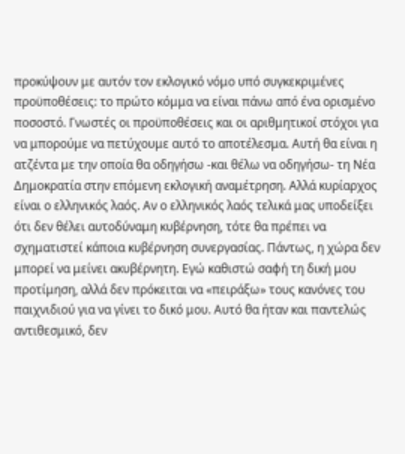προκύψουν με αυτόν τον εκλογικό νόμο υπό συγκεκριμένες προϋποθέσεις: το πρώτο κόμμα να είναι πάνω από ένα ορισμένο ποσοστό. Γνωστές οι προϋποθέσεις και οι αριθμητικοί στόχοι για να μπορούμε να πετύχουμε αυτό το αποτέλεσμα. Αυτή θα είναι η ατζέντα με την οποία θα οδηγήσω -και θέλω να οδηγήσω- τη Νέα Δημοκρατία στην επόμενη εκλογική αναμέτρηση. Αλλά κυρίαρχος είναι ο ελληνικός λαός. Αν ο ελληνικός λαός τελικά μας υποδείξει ότι δεν θέλει αυτοδύναμη κυβέρνηση, τότε θα πρέπει να σχηματιστεί κάποια κυβέρνηση συνεργασίας. Πάντως, η χώρα δεν μπορεί να μείνει ακυβέρνητη. Εγώ καθιστώ σαφή τη δική μου προτίμηση, αλλά δεν πρόκειται να «πειράξω» τους κανόνες του παιχνιδιού για να γίνει το δικό μου. Αυτό θα ήταν και παντελώς αντιθεσμικό, δεν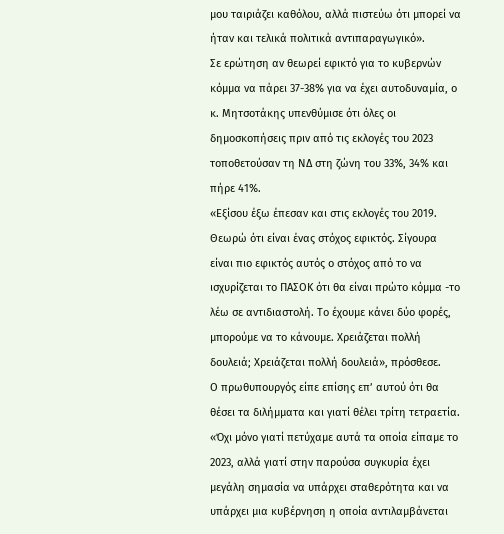μου ταιριάζει καθόλου, αλλά πιστεύω ότι μπορεί να ήταν και τελικά πολιτικά αντιπαραγωγικό».
Σε ερώτηση αν θεωρεί εφικτό για το κυβερνών κόμμα να πάρει 37-38% για να έχει αυτοδυναμία, ο κ. Μητσοτάκης υπενθύμισε ότι όλες οι δημοσκοπήσεις πριν από τις εκλογές του 2023 τοποθετούσαν τη ΝΔ στη ζώνη του 33%, 34% και πήρε 41%.
«Εξίσου έξω έπεσαν και στις εκλογές του 2019. Θεωρώ ότι είναι ένας στόχος εφικτός. Σίγουρα είναι πιο εφικτός αυτός ο στόχος από το να ισχυρίζεται το ΠΑΣΟΚ ότι θα είναι πρώτο κόμμα -το λέω σε αντιδιαστολή. Το έχουμε κάνει δύο φορές, μπορούμε να το κάνουμε. Χρειάζεται πολλή δουλειά; Χρειάζεται πολλή δουλειά», πρόσθεσε.
Ο πρωθυπουργός είπε επίσης επ’ αυτού ότι θα θέσει τα διλήμματα και γιατί θέλει τρίτη τετραετία.
«Όχι μόνο γιατί πετύχαμε αυτά τα οποία είπαμε το 2023, αλλά γιατί στην παρούσα συγκυρία έχει μεγάλη σημασία να υπάρχει σταθερότητα και να υπάρχει μια κυβέρνηση η οποία αντιλαμβάνεται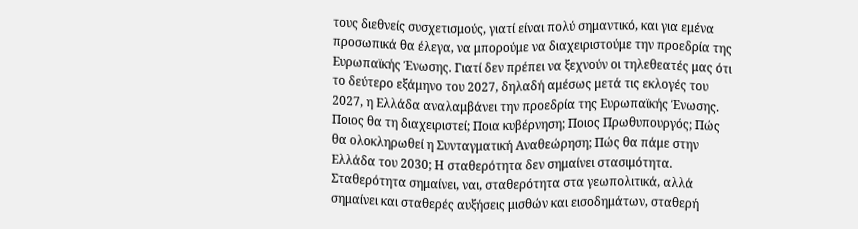τους διεθνείς συσχετισμούς, γιατί είναι πολύ σημαντικό, και για εμένα προσωπικά θα έλεγα, να μπορούμε να διαχειριστούμε την προεδρία της Ευρωπαϊκής Ένωσης. Γιατί δεν πρέπει να ξεχνούν οι τηλεθεατές μας ότι το δεύτερο εξάμηνο του 2027, δηλαδή αμέσως μετά τις εκλογές του 2027, η Ελλάδα αναλαμβάνει την προεδρία της Ευρωπαϊκής Ένωσης. Ποιος θα τη διαχειριστεί; Ποια κυβέρνηση; Ποιος Πρωθυπουργός; Πώς θα ολοκληρωθεί η Συνταγματική Αναθεώρηση; Πώς θα πάμε στην Ελλάδα του 2030; Η σταθερότητα δεν σημαίνει στασιμότητα. Σταθερότητα σημαίνει, ναι, σταθερότητα στα γεωπολιτικά, αλλά σημαίνει και σταθερές αυξήσεις μισθών και εισοδημάτων, σταθερή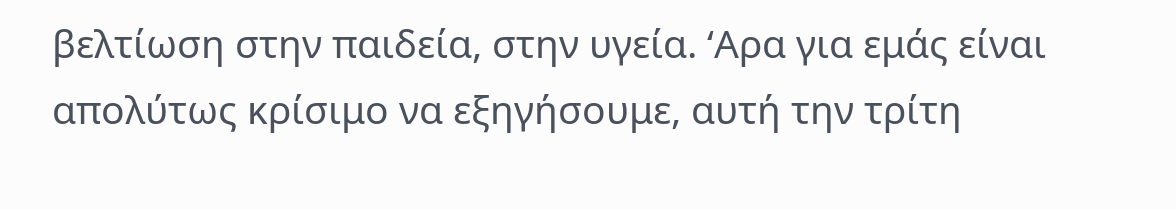βελτίωση στην παιδεία, στην υγεία. ‘Αρα για εμάς είναι απολύτως κρίσιμο να εξηγήσουμε, αυτή την τρίτη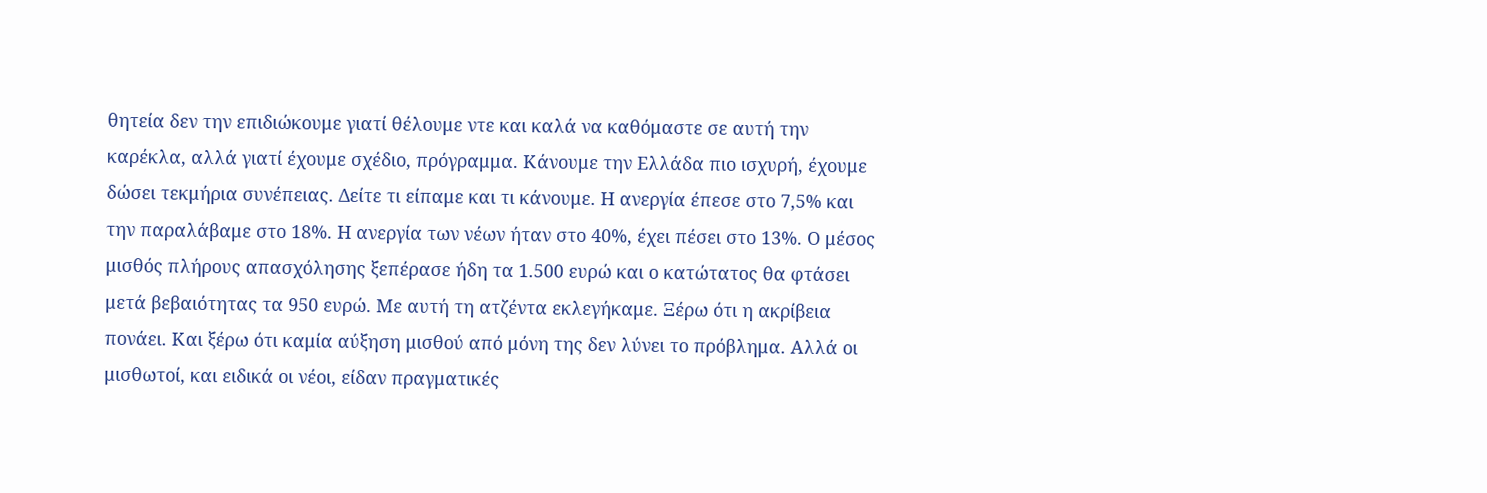θητεία δεν την επιδιώκουμε γιατί θέλουμε ντε και καλά να καθόμαστε σε αυτή την καρέκλα, αλλά γιατί έχουμε σχέδιο, πρόγραμμα. Κάνουμε την Ελλάδα πιο ισχυρή, έχουμε δώσει τεκμήρια συνέπειας. Δείτε τι είπαμε και τι κάνουμε. Η ανεργία έπεσε στο 7,5% και την παραλάβαμε στο 18%. Η ανεργία των νέων ήταν στο 40%, έχει πέσει στο 13%. Ο μέσος μισθός πλήρους απασχόλησης ξεπέρασε ήδη τα 1.500 ευρώ και ο κατώτατος θα φτάσει μετά βεβαιότητας τα 950 ευρώ. Με αυτή τη ατζέντα εκλεγήκαμε. Ξέρω ότι η ακρίβεια πονάει. Και ξέρω ότι καμία αύξηση μισθού από μόνη της δεν λύνει το πρόβλημα. Αλλά οι μισθωτοί, και ειδικά οι νέοι, είδαν πραγματικές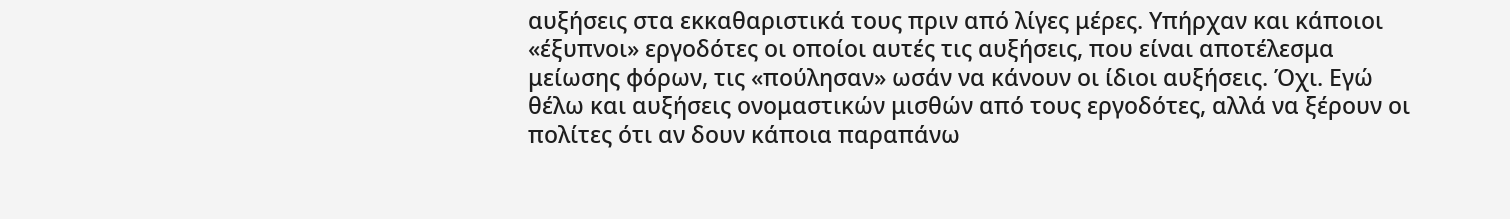αυξήσεις στα εκκαθαριστικά τους πριν από λίγες μέρες. Υπήρχαν και κάποιοι «έξυπνοι» εργοδότες οι οποίοι αυτές τις αυξήσεις, που είναι αποτέλεσμα μείωσης φόρων, τις «πούλησαν» ωσάν να κάνουν οι ίδιοι αυξήσεις. Όχι. Εγώ θέλω και αυξήσεις ονομαστικών μισθών από τους εργοδότες, αλλά να ξέρουν οι πολίτες ότι αν δουν κάποια παραπάνω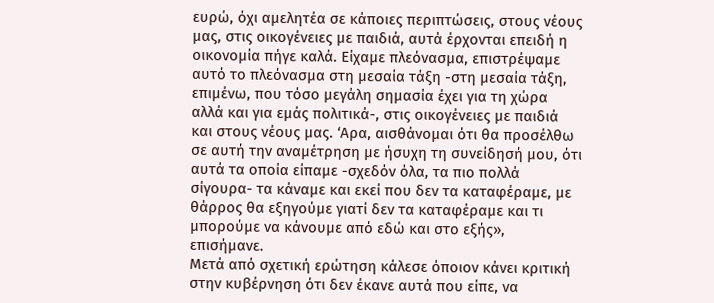ευρώ, όχι αμελητέα σε κάποιες περιπτώσεις, στους νέους μας, στις οικογένειες με παιδιά, αυτά έρχονται επειδή η οικονομία πήγε καλά. Είχαμε πλεόνασμα, επιστρέψαμε αυτό το πλεόνασμα στη μεσαία τάξη -στη μεσαία τάξη, επιμένω, που τόσο μεγάλη σημασία έχει για τη χώρα αλλά και για εμάς πολιτικά-, στις οικογένειες με παιδιά και στους νέους μας. ‘Αρα, αισθάνομαι ότι θα προσέλθω σε αυτή την αναμέτρηση με ήσυχη τη συνείδησή μου, ότι αυτά τα οποία είπαμε -σχεδόν όλα, τα πιο πολλά σίγουρα- τα κάναμε και εκεί που δεν τα καταφέραμε, με θάρρος θα εξηγούμε γιατί δεν τα καταφέραμε και τι μπορούμε να κάνουμε από εδώ και στο εξής», επισήμανε.
Μετά από σχετική ερώτηση κάλεσε όποιον κάνει κριτική στην κυβέρνηση ότι δεν έκανε αυτά που είπε, να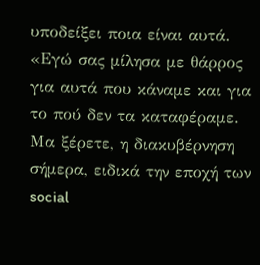υποδείξει ποια είναι αυτά.
«Εγώ σας μίλησα με θάρρος για αυτά που κάναμε και για το πού δεν τα καταφέραμε. Μα ξέρετε, η διακυβέρνηση σήμερα, ειδικά την εποχή των social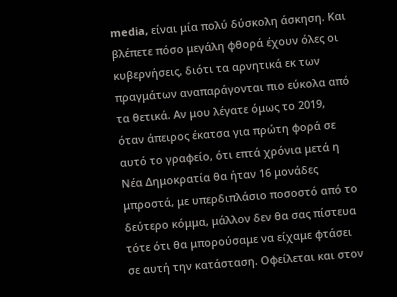media, είναι μία πολύ δύσκολη άσκηση. Και βλέπετε πόσο μεγάλη φθορά έχουν όλες οι κυβερνήσεις, διότι τα αρνητικά εκ των πραγμάτων αναπαράγονται πιο εύκολα από τα θετικά. Αν μου λέγατε όμως το 2019, όταν άπειρος έκατσα για πρώτη φορά σε αυτό το γραφείο, ότι επτά χρόνια μετά η Νέα Δημοκρατία θα ήταν 16 μονάδες μπροστά, με υπερδιπλάσιο ποσοστό από το δεύτερο κόμμα, μάλλον δεν θα σας πίστευα τότε ότι θα μπορούσαμε να είχαμε φτάσει σε αυτή την κατάσταση. Οφείλεται και στον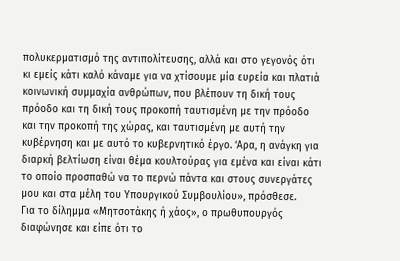πολυκερματισμό της αντιπολίτευσης, αλλά και στο γεγονός ότι κι εμείς κάτι καλό κάναμε για να χτίσουμε μία ευρεία και πλατιά κοινωνική συμμαχία ανθρώπων, που βλέπουν τη δική τους πρόοδο και τη δική τους προκοπή ταυτισμένη με την πρόοδο και την προκοπή της χώρας, και ταυτισμένη με αυτή την κυβέρνηση και με αυτό το κυβερνητικό έργο. ‘Αρα, η ανάγκη για διαρκή βελτίωση είναι θέμα κουλτούρας για εμένα και είναι κάτι το οποίο προσπαθώ να το περνώ πάντα και στους συνεργάτες μου και στα μέλη του Υπουργικού Συμβουλίου», πρόσθεσε.
Για το δίλημμα «Μητσοτάκης ή χάος», ο πρωθυπουργός διαφώνησε και είπε ότι το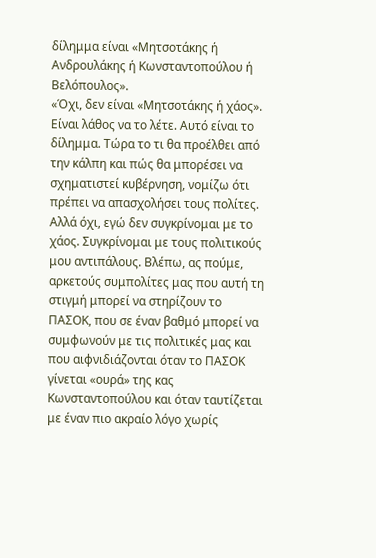δίλημμα είναι «Μητσοτάκης ή Ανδρουλάκης ή Κωνσταντοπούλου ή Βελόπουλος».
«Όχι, δεν είναι «Μητσοτάκης ή χάος». Είναι λάθος να το λέτε. Αυτό είναι το δίλημμα. Τώρα το τι θα προέλθει από την κάλπη και πώς θα μπορέσει να σχηματιστεί κυβέρνηση, νομίζω ότι πρέπει να απασχολήσει τους πολίτες. Αλλά όχι, εγώ δεν συγκρίνομαι με το χάος. Συγκρίνομαι με τους πολιτικούς μου αντιπάλους. Βλέπω, ας πούμε, αρκετούς συμπολίτες μας που αυτή τη στιγμή μπορεί να στηρίζουν το ΠΑΣΟΚ, που σε έναν βαθμό μπορεί να συμφωνούν με τις πολιτικές μας και που αιφνιδιάζονται όταν το ΠΑΣΟΚ γίνεται «ουρά» της κας Κωνσταντοπούλου και όταν ταυτίζεται με έναν πιο ακραίο λόγο χωρίς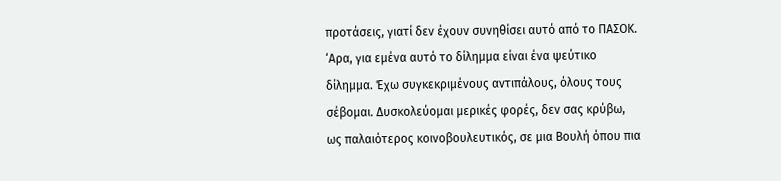προτάσεις, γιατί δεν έχουν συνηθίσει αυτό από το ΠΑΣΟΚ. ‘Αρα, για εμένα αυτό το δίλημμα είναι ένα ψεύτικο δίλημμα. Έχω συγκεκριμένους αντιπάλους, όλους τους σέβομαι. Δυσκολεύομαι μερικές φορές, δεν σας κρύβω, ως παλαιότερος κοινοβουλευτικός, σε μια Βουλή όπου πια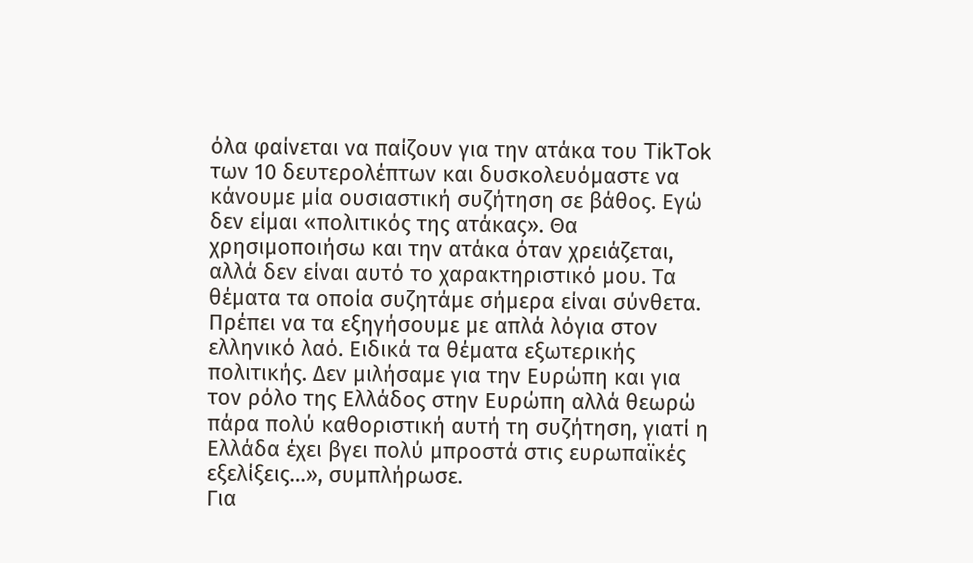όλα φαίνεται να παίζουν για την ατάκα του TikTok των 10 δευτερολέπτων και δυσκολευόμαστε να κάνουμε μία ουσιαστική συζήτηση σε βάθος. Εγώ δεν είμαι «πολιτικός της ατάκας». Θα χρησιμοποιήσω και την ατάκα όταν χρειάζεται, αλλά δεν είναι αυτό το χαρακτηριστικό μου. Τα θέματα τα οποία συζητάμε σήμερα είναι σύνθετα. Πρέπει να τα εξηγήσουμε με απλά λόγια στον ελληνικό λαό. Ειδικά τα θέματα εξωτερικής πολιτικής. Δεν μιλήσαμε για την Ευρώπη και για τον ρόλο της Ελλάδος στην Ευρώπη αλλά θεωρώ πάρα πολύ καθοριστική αυτή τη συζήτηση, γιατί η Ελλάδα έχει βγει πολύ μπροστά στις ευρωπαϊκές εξελίξεις…», συμπλήρωσε.
Για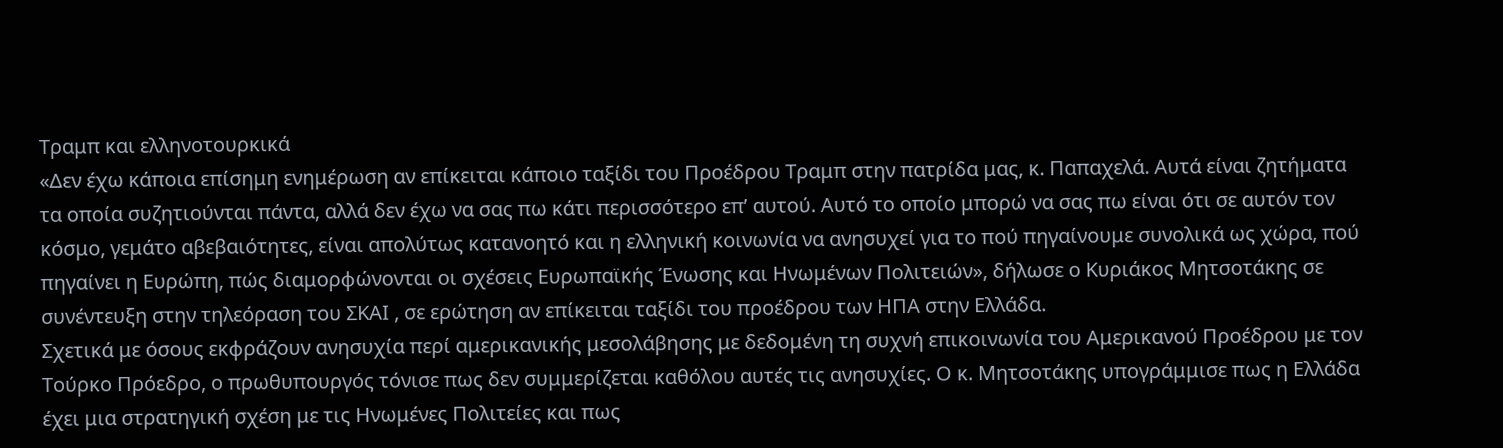Τραμπ και ελληνοτουρκικά
«Δεν έχω κάποια επίσημη ενημέρωση αν επίκειται κάποιο ταξίδι του Προέδρου Τραμπ στην πατρίδα μας, κ. Παπαχελά. Αυτά είναι ζητήματα τα οποία συζητιούνται πάντα, αλλά δεν έχω να σας πω κάτι περισσότερο επ’ αυτού. Αυτό το οποίο μπορώ να σας πω είναι ότι σε αυτόν τον κόσμο, γεμάτο αβεβαιότητες, είναι απολύτως κατανοητό και η ελληνική κοινωνία να ανησυχεί για το πού πηγαίνουμε συνολικά ως χώρα, πού πηγαίνει η Ευρώπη, πώς διαμορφώνονται οι σχέσεις Ευρωπαϊκής Ένωσης και Ηνωμένων Πολιτειών», δήλωσε ο Κυριάκος Μητσοτάκης σε συνέντευξη στην τηλεόραση του ΣΚΑΙ , σε ερώτηση αν επίκειται ταξίδι του προέδρου των ΗΠΑ στην Ελλάδα.
Σχετικά με όσους εκφράζουν ανησυχία περί αμερικανικής μεσολάβησης με δεδομένη τη συχνή επικοινωνία του Αμερικανού Προέδρου με τον Τούρκο Πρόεδρο, ο πρωθυπουργός τόνισε πως δεν συμμερίζεται καθόλου αυτές τις ανησυχίες. Ο κ. Μητσοτάκης υπογράμμισε πως η Ελλάδα έχει μια στρατηγική σχέση με τις Ηνωμένες Πολιτείες και πως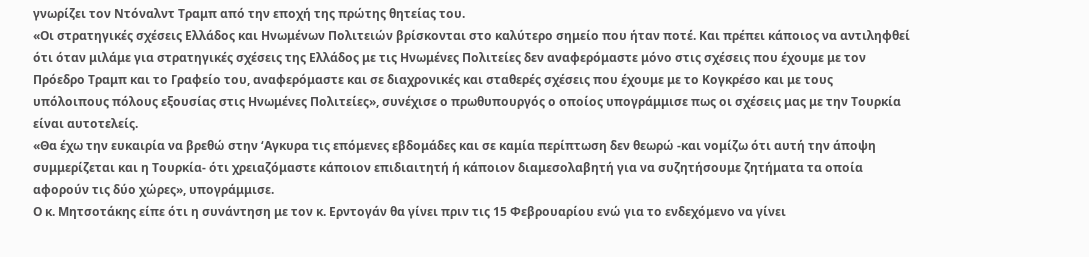γνωρίζει τον Ντόναλντ Τραμπ από την εποχή της πρώτης θητείας του.
«Οι στρατηγικές σχέσεις Ελλάδος και Ηνωμένων Πολιτειών βρίσκονται στο καλύτερο σημείο που ήταν ποτέ. Και πρέπει κάποιος να αντιληφθεί ότι όταν μιλάμε για στρατηγικές σχέσεις της Ελλάδος με τις Ηνωμένες Πολιτείες δεν αναφερόμαστε μόνο στις σχέσεις που έχουμε με τον Πρόεδρο Τραμπ και το Γραφείο του, αναφερόμαστε και σε διαχρονικές και σταθερές σχέσεις που έχουμε με το Κογκρέσο και με τους υπόλοιπους πόλους εξουσίας στις Ηνωμένες Πολιτείες», συνέχισε ο πρωθυπουργός ο οποίος υπογράμμισε πως οι σχέσεις μας με την Τουρκία είναι αυτοτελείς.
«Θα έχω την ευκαιρία να βρεθώ στην ‘Αγκυρα τις επόμενες εβδομάδες και σε καμία περίπτωση δεν θεωρώ -και νομίζω ότι αυτή την άποψη συμμερίζεται και η Τουρκία- ότι χρειαζόμαστε κάποιον επιδιαιτητή ή κάποιον διαμεσολαβητή για να συζητήσουμε ζητήματα τα οποία αφορούν τις δύο χώρες», υπογράμμισε.
Ο κ. Μητσοτάκης είπε ότι η συνάντηση με τον κ. Ερντογάν θα γίνει πριν τις 15 Φεβρουαρίου ενώ για το ενδεχόμενο να γίνει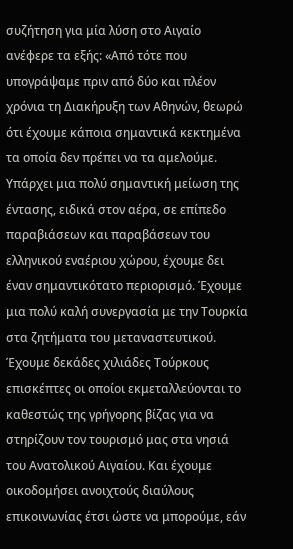συζήτηση για μία λύση στο Αιγαίο ανέφερε τα εξής: «Από τότε που υπογράψαμε πριν από δύο και πλέον χρόνια τη Διακήρυξη των Αθηνών, θεωρώ ότι έχουμε κάποια σημαντικά κεκτημένα τα οποία δεν πρέπει να τα αμελούμε. Υπάρχει μια πολύ σημαντική μείωση της έντασης, ειδικά στον αέρα, σε επίπεδο παραβιάσεων και παραβάσεων του ελληνικού εναέριου χώρου, έχουμε δει έναν σημαντικότατο περιορισμό. Έχουμε μια πολύ καλή συνεργασία με την Τουρκία στα ζητήματα του μεταναστευτικού. Έχουμε δεκάδες χιλιάδες Τούρκους επισκέπτες οι οποίοι εκμεταλλεύονται το καθεστώς της γρήγορης βίζας για να στηρίζουν τον τουρισμό μας στα νησιά του Ανατολικού Αιγαίου. Και έχουμε οικοδομήσει ανοιχτούς διαύλους επικοινωνίας έτσι ώστε να μπορούμε, εάν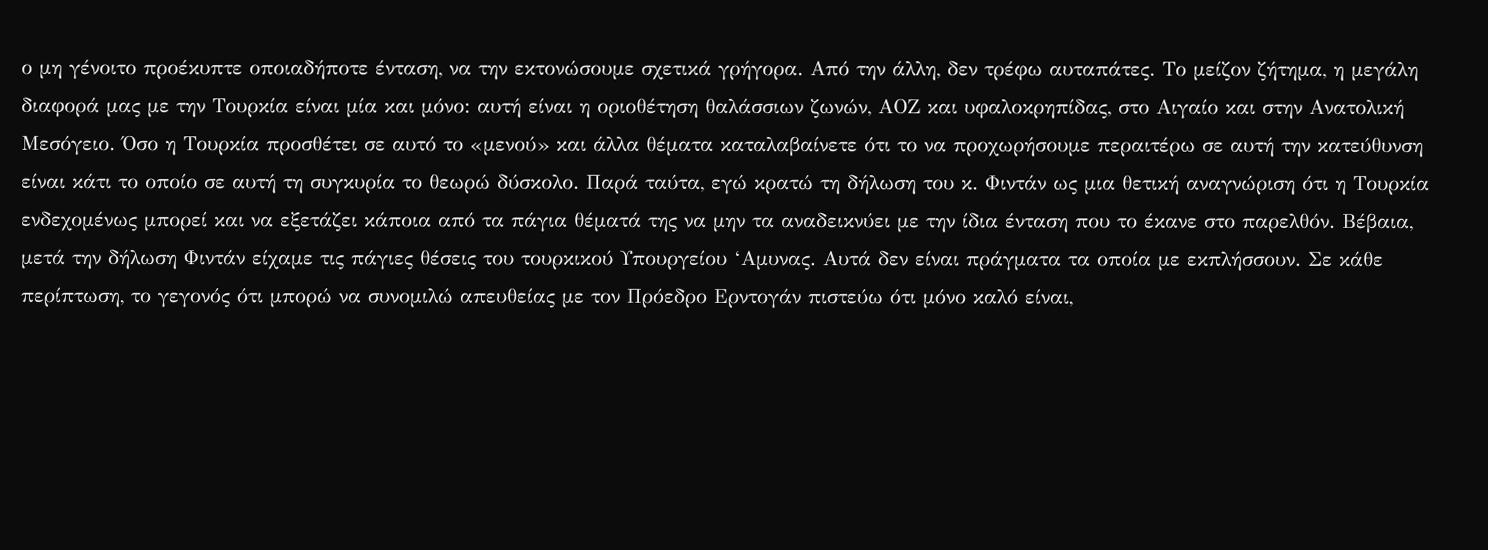ο μη γένοιτο προέκυπτε οποιαδήποτε ένταση, να την εκτονώσουμε σχετικά γρήγορα. Από την άλλη, δεν τρέφω αυταπάτες. Το μείζον ζήτημα, η μεγάλη διαφορά μας με την Τουρκία είναι μία και μόνο: αυτή είναι η οριοθέτηση θαλάσσιων ζωνών, ΑΟΖ και υφαλοκρηπίδας, στο Αιγαίο και στην Ανατολική Μεσόγειο. Όσο η Τουρκία προσθέτει σε αυτό το «μενού» και άλλα θέματα καταλαβαίνετε ότι το να προχωρήσουμε περαιτέρω σε αυτή την κατεύθυνση είναι κάτι το οποίο σε αυτή τη συγκυρία το θεωρώ δύσκολο. Παρά ταύτα, εγώ κρατώ τη δήλωση του κ. Φιντάν ως μια θετική αναγνώριση ότι η Τουρκία ενδεχομένως μπορεί και να εξετάζει κάποια από τα πάγια θέματά της να μην τα αναδεικνύει με την ίδια ένταση που το έκανε στο παρελθόν. Βέβαια, μετά την δήλωση Φιντάν είχαμε τις πάγιες θέσεις του τουρκικού Υπουργείου ‘Αμυνας. Αυτά δεν είναι πράγματα τα οποία με εκπλήσσουν. Σε κάθε περίπτωση, το γεγονός ότι μπορώ να συνομιλώ απευθείας με τον Πρόεδρο Ερντογάν πιστεύω ότι μόνο καλό είναι,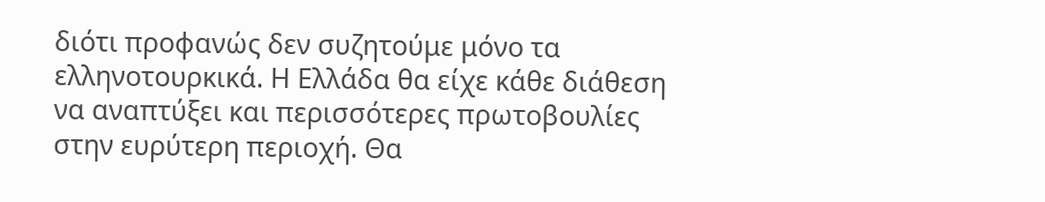διότι προφανώς δεν συζητούμε μόνο τα ελληνοτουρκικά. Η Ελλάδα θα είχε κάθε διάθεση να αναπτύξει και περισσότερες πρωτοβουλίες στην ευρύτερη περιοχή. Θα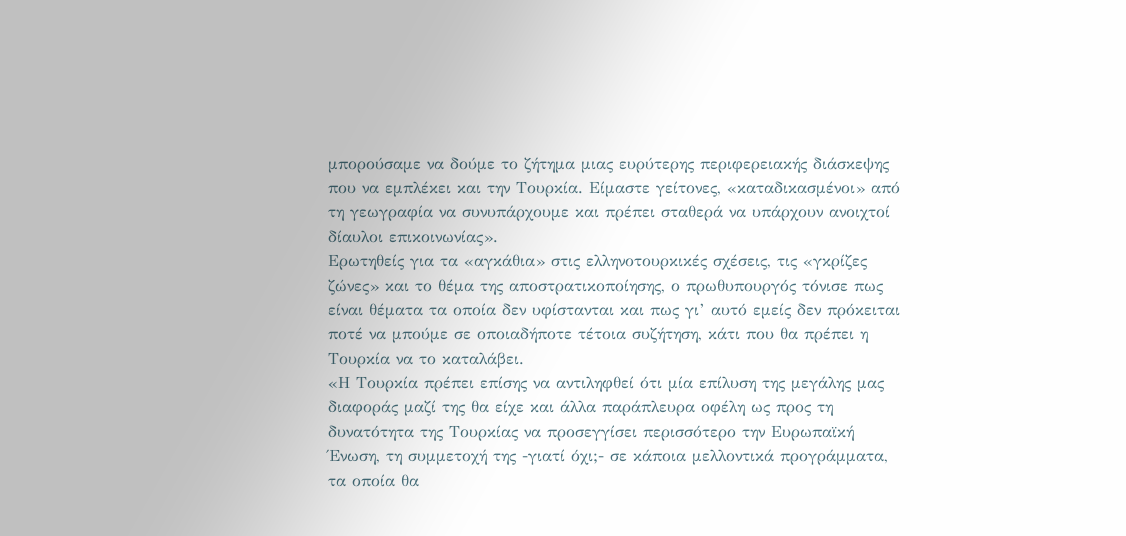μπορούσαμε να δούμε το ζήτημα μιας ευρύτερης περιφερειακής διάσκεψης που να εμπλέκει και την Τουρκία. Είμαστε γείτονες, «καταδικασμένοι» από τη γεωγραφία να συνυπάρχουμε και πρέπει σταθερά να υπάρχουν ανοιχτοί δίαυλοι επικοινωνίας».
Ερωτηθείς για τα «αγκάθια» στις ελληνοτουρκικές σχέσεις, τις «γκρίζες ζώνες» και το θέμα της αποστρατικοποίησης, ο πρωθυπουργός τόνισε πως είναι θέματα τα οποία δεν υφίστανται και πως γι’ αυτό εμείς δεν πρόκειται ποτέ να μπούμε σε οποιαδήποτε τέτοια συζήτηση, κάτι που θα πρέπει η Τουρκία να το καταλάβει.
«Η Τουρκία πρέπει επίσης να αντιληφθεί ότι μία επίλυση της μεγάλης μας διαφοράς μαζί της θα είχε και άλλα παράπλευρα οφέλη ως προς τη δυνατότητα της Τουρκίας να προσεγγίσει περισσότερο την Ευρωπαϊκή Ένωση, τη συμμετοχή της -γιατί όχι;- σε κάποια μελλοντικά προγράμματα, τα οποία θα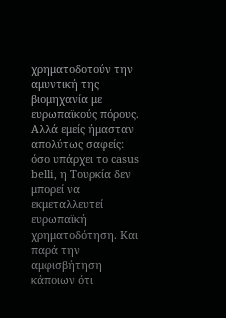χρηματοδοτούν την αμυντική της βιομηχανία με ευρωπαϊκούς πόρους. Αλλά εμείς ήμασταν απολύτως σαφείς: όσο υπάρχει το casus belli, η Τουρκία δεν μπορεί να εκμεταλλευτεί ευρωπαϊκή χρηματοδότηση. Και παρά την αμφισβήτηση κάποιων ότι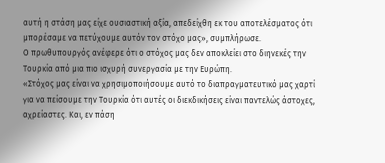αυτή η στάση μας είχε ουσιαστική αξία, απεδείχθη εκ του αποτελέσματος ότι μπορέσαμε να πετύχουμε αυτόν τον στόχο μας», συμπλήρωσε.
Ο πρωθυπουργός ανέφερε ότι ο στόχος μας δεν αποκλείει στο διηνεκές την Τουρκία από μια πιο ισχυρή συνεργασία με την Ευρώπη.
«Στόχος μας είναι να χρησιμοποιήσουμε αυτό το διαπραγματευτικό μας χαρτί για να πείσουμε την Τουρκία ότι αυτές οι διεκδικήσεις είναι παντελώς άστοχες, αχρείαστες. Και, εν πάση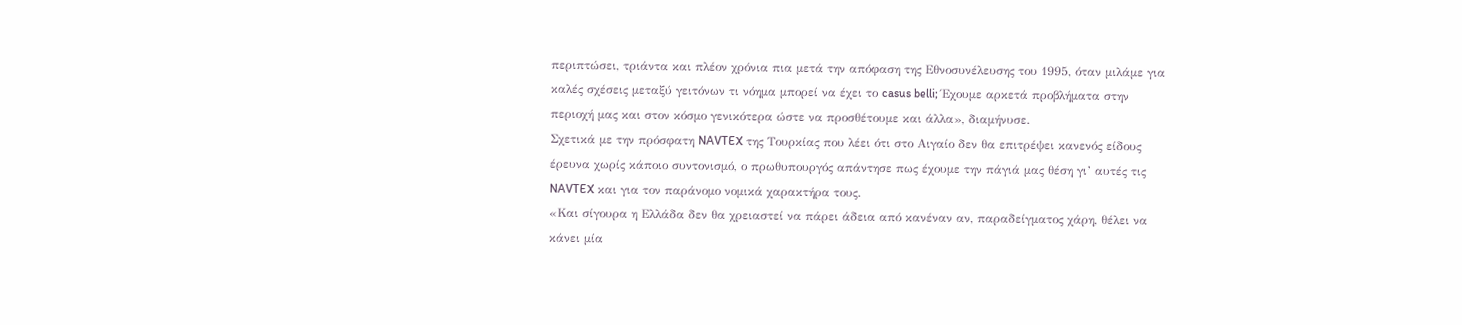περιπτώσει, τριάντα και πλέον χρόνια πια μετά την απόφαση της Εθνοσυνέλευσης του 1995, όταν μιλάμε για καλές σχέσεις μεταξύ γειτόνων τι νόημα μπορεί να έχει το casus belli; Έχουμε αρκετά προβλήματα στην περιοχή μας και στον κόσμο γενικότερα ώστε να προσθέτουμε και άλλα», διαμήνυσε.
Σχετικά με την πρόσφατη NAVTEX της Τουρκίας που λέει ότι στο Αιγαίο δεν θα επιτρέψει κανενός είδους έρευνα χωρίς κάποιο συντονισμό, ο πρωθυπουργός απάντησε πως έχουμε την πάγιά μας θέση γι’ αυτές τις NAVTEX και για τον παράνομο νομικά χαρακτήρα τους.
«Και σίγουρα η Ελλάδα δεν θα χρειαστεί να πάρει άδεια από κανέναν αν, παραδείγματος χάρη, θέλει να κάνει μία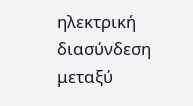ηλεκτρική διασύνδεση μεταξύ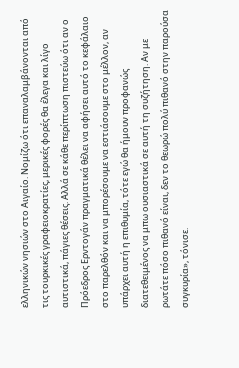ελληνικών νησιών στο Αιγαίο. Νομίζω ότι επαναλαμβάνονται από τις τουρκικές γραφειοκρατίες, μερικές φορές θα έλεγα και λίγο αυτιστικά, πάγιες θέσεις. Αλλά σε κάθε περίπτωση πιστεύω ότι αν ο Πρόεδρος Ερντογάν πραγματικά θέλει να αφήσει αυτό το κεφάλαιο στο παρελθόν και να μπορέσουμε να εστιάσουμε στο μέλλον, αν υπάρχει αυτή η επιθυμία, τότε εγώ θα ήμουν προφανώς διατεθειμένος να μπω ουσιαστικά σε αυτή τη συζήτηση. Αν με ρωτάτε πόσο πιθανό είναι, δεν το θεωρώ πολύ πιθανό στην παρούσα συγκυρία», τόνισε.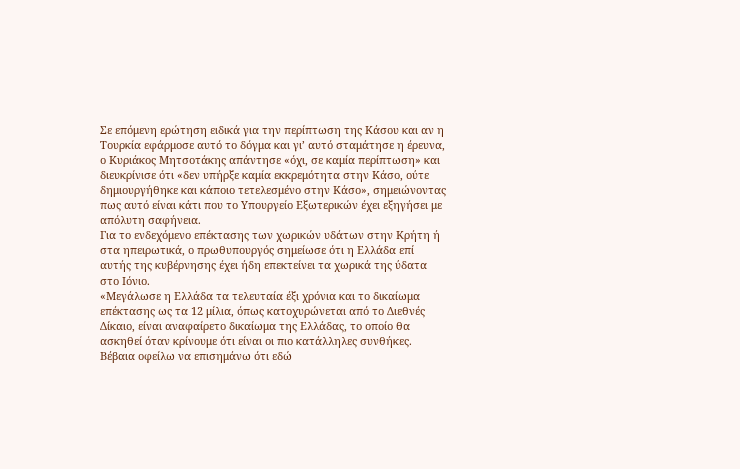Σε επόμενη ερώτηση ειδικά για την περίπτωση της Κάσου και αν η Τουρκία εφάρμοσε αυτό το δόγμα και γι’ αυτό σταμάτησε η έρευνα, ο Κυριάκος Μητσοτάκης απάντησε «όχι, σε καμία περίπτωση» και διευκρίνισε ότι «δεν υπήρξε καμία εκκρεμότητα στην Κάσο, ούτε δημιουργήθηκε και κάποιο τετελεσμένο στην Κάσο», σημειώνοντας πως αυτό είναι κάτι που το Υπουργείο Εξωτερικών έχει εξηγήσει με απόλυτη σαφήνεια.
Για το ενδεχόμενο επέκτασης των χωρικών υδάτων στην Κρήτη ή στα ηπειρωτικά, ο πρωθυπουργός σημείωσε ότι η Ελλάδα επί αυτής της κυβέρνησης έχει ήδη επεκτείνει τα χωρικά της ύδατα στο Ιόνιο.
«Μεγάλωσε η Ελλάδα τα τελευταία έξι χρόνια και το δικαίωμα επέκτασης ως τα 12 μίλια, όπως κατοχυρώνεται από το Διεθνές Δίκαιο, είναι αναφαίρετο δικαίωμα της Ελλάδας, το οποίο θα ασκηθεί όταν κρίνουμε ότι είναι οι πιο κατάλληλες συνθήκες. Βέβαια οφείλω να επισημάνω ότι εδώ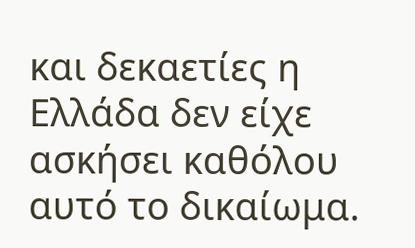και δεκαετίες η Ελλάδα δεν είχε ασκήσει καθόλου αυτό το δικαίωμα.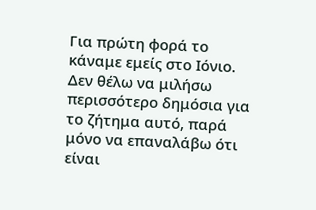Για πρώτη φορά το κάναμε εμείς στο Ιόνιο. Δεν θέλω να μιλήσω περισσότερο δημόσια για το ζήτημα αυτό, παρά μόνο να επαναλάβω ότι είναι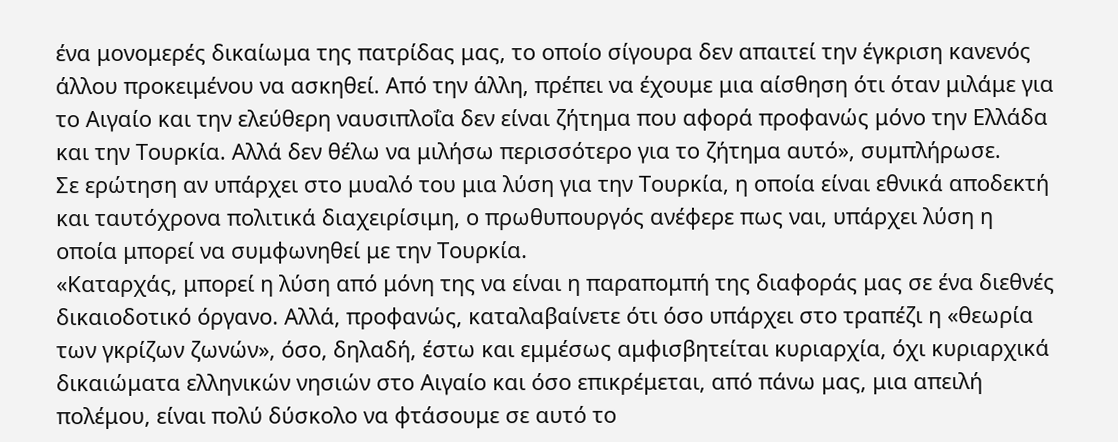ένα μονομερές δικαίωμα της πατρίδας μας, το οποίο σίγουρα δεν απαιτεί την έγκριση κανενός άλλου προκειμένου να ασκηθεί. Από την άλλη, πρέπει να έχουμε μια αίσθηση ότι όταν μιλάμε για το Αιγαίο και την ελεύθερη ναυσιπλοΐα δεν είναι ζήτημα που αφορά προφανώς μόνο την Ελλάδα και την Τουρκία. Αλλά δεν θέλω να μιλήσω περισσότερο για το ζήτημα αυτό», συμπλήρωσε.
Σε ερώτηση αν υπάρχει στο μυαλό του μια λύση για την Τουρκία, η οποία είναι εθνικά αποδεκτή και ταυτόχρονα πολιτικά διαχειρίσιμη, ο πρωθυπουργός ανέφερε πως ναι, υπάρχει λύση η οποία μπορεί να συμφωνηθεί με την Τουρκία.
«Καταρχάς, μπορεί η λύση από μόνη της να είναι η παραπομπή της διαφοράς μας σε ένα διεθνές δικαιοδοτικό όργανο. Αλλά, προφανώς, καταλαβαίνετε ότι όσο υπάρχει στο τραπέζι η «θεωρία των γκρίζων ζωνών», όσο, δηλαδή, έστω και εμμέσως αμφισβητείται κυριαρχία, όχι κυριαρχικά δικαιώματα ελληνικών νησιών στο Αιγαίο και όσο επικρέμεται, από πάνω μας, μια απειλή πολέμου, είναι πολύ δύσκολο να φτάσουμε σε αυτό το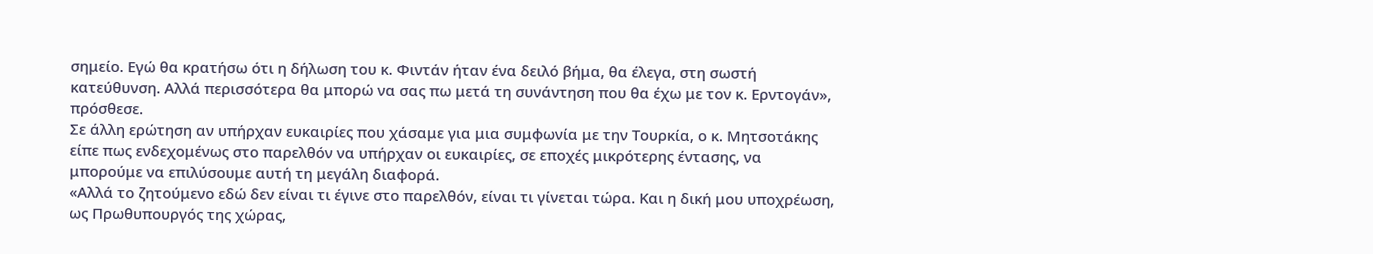σημείο. Εγώ θα κρατήσω ότι η δήλωση του κ. Φιντάν ήταν ένα δειλό βήμα, θα έλεγα, στη σωστή κατεύθυνση. Αλλά περισσότερα θα μπορώ να σας πω μετά τη συνάντηση που θα έχω με τον κ. Ερντογάν», πρόσθεσε.
Σε άλλη ερώτηση αν υπήρχαν ευκαιρίες που χάσαμε για μια συμφωνία με την Τουρκία, ο κ. Μητσοτάκης είπε πως ενδεχομένως στο παρελθόν να υπήρχαν οι ευκαιρίες, σε εποχές μικρότερης έντασης, να μπορούμε να επιλύσουμε αυτή τη μεγάλη διαφορά.
«Αλλά το ζητούμενο εδώ δεν είναι τι έγινε στο παρελθόν, είναι τι γίνεται τώρα. Και η δική μου υποχρέωση, ως Πρωθυπουργός της χώρας,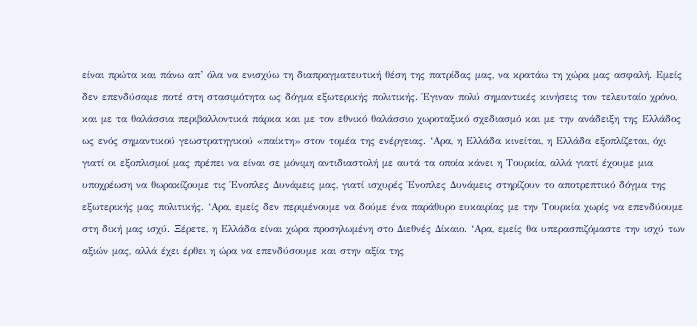είναι πρώτα και πάνω απ’ όλα να ενισχύω τη διαπραγματευτική θέση της πατρίδας μας, να κρατάω τη χώρα μας ασφαλή. Εμείς δεν επενδύσαμε ποτέ στη στασιμότητα ως δόγμα εξωτερικής πολιτικής. Έγιναν πολύ σημαντικές κινήσεις τον τελευταίο χρόνο, και με τα θαλάσσια περιβαλλοντικά πάρκα και με τον εθνικό θαλάσσιο χωροταξικό σχεδιασμό και με την ανάδειξη της Ελλάδος ως ενός σημαντικού γεωστρατηγικού «παίκτη» στον τομέα της ενέργειας. ‘Αρα, η Ελλάδα κινείται, η Ελλάδα εξοπλίζεται, όχι γιατί οι εξοπλισμοί μας πρέπει να είναι σε μόνιμη αντιδιαστολή με αυτά τα οποία κάνει η Τουρκία, αλλά γιατί έχουμε μια υποχρέωση να θωρακίζουμε τις Ένοπλες Δυνάμεις μας, γιατί ισχυρές Ένοπλες Δυνάμεις στηρίζουν το αποτρεπτικό δόγμα της εξωτερικής μας πολιτικής. ‘Αρα, εμείς δεν περιμένουμε να δούμε ένα παράθυρο ευκαιρίας με την Τουρκία χωρίς να επενδύουμε στη δική μας ισχύ. Ξέρετε, η Ελλάδα είναι χώρα προσηλωμένη στο Διεθνές Δίκαιο. ‘Αρα, εμείς θα υπερασπιζόμαστε την ισχύ των αξιών μας, αλλά έχει έρθει η ώρα να επενδύσουμε και στην αξία της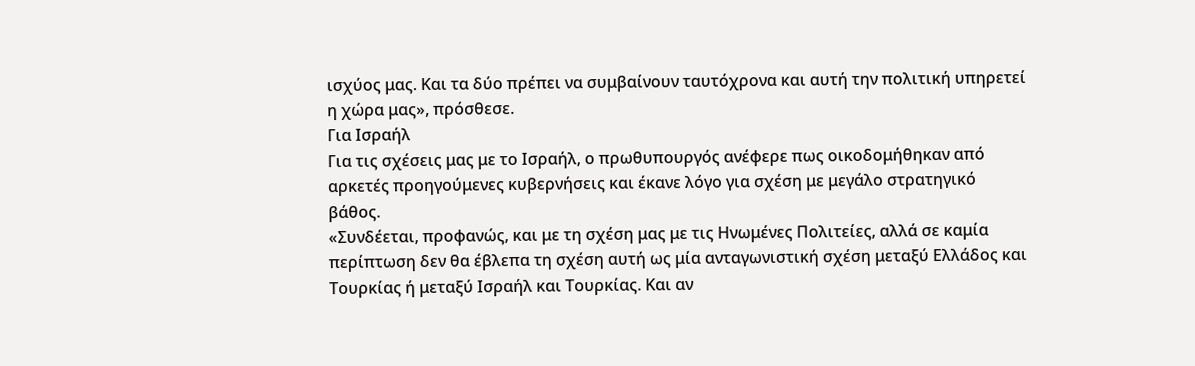ισχύος μας. Και τα δύο πρέπει να συμβαίνουν ταυτόχρονα και αυτή την πολιτική υπηρετεί η χώρα μας», πρόσθεσε.
Για Ισραήλ
Για τις σχέσεις μας με το Ισραήλ, ο πρωθυπουργός ανέφερε πως οικοδομήθηκαν από αρκετές προηγούμενες κυβερνήσεις και έκανε λόγο για σχέση με μεγάλο στρατηγικό βάθος.
«Συνδέεται, προφανώς, και με τη σχέση μας με τις Ηνωμένες Πολιτείες, αλλά σε καμία περίπτωση δεν θα έβλεπα τη σχέση αυτή ως μία ανταγωνιστική σχέση μεταξύ Ελλάδος και Τουρκίας ή μεταξύ Ισραήλ και Τουρκίας. Και αν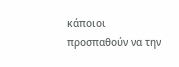κάποιοι προσπαθούν να την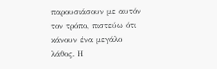παρουσιάσουν με αυτόν τον τρόπο, πιστεύω ότι κάνουν ένα μεγάλο λάθος. Η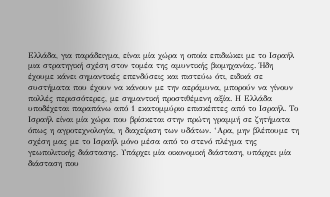Ελλάδα, για παράδειγμα, είναι μία χώρα η οποία επιδιώκει με το Ισραήλ μια στρατηγική σχέση στον τομέα της αμυντικής βιομηχανίας. Ήδη έχουμε κάνει σημαντικές επενδύσεις και πιστεύω ότι, ειδικά σε συστήματα που έχουν να κάνουν με την αεράμυνα, μπορούν να γίνουν πολλές περισσότερες, με σημαντική προστιθέμενη αξία. Η Ελλάδα υποδέχεται παραπάνω από 1 εκατομμύριο επισκέπτες από το Ισραήλ. Το Ισραήλ είναι μία χώρα που βρίσκεται στην πρώτη γραμμή σε ζητήματα όπως η αγροτεχνολογία, η διαχείριση των υδάτων. ‘Αρα, μην βλέπουμε τη σχέση μας με το Ισραήλ μόνο μέσα από το στενό πλέγμα της γεωπολιτικής διάστασης. Υπάρχει μία οικονομική διάσταση, υπάρχει μία διάσταση που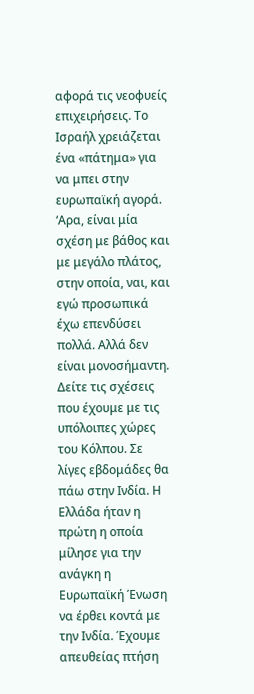αφορά τις νεοφυείς επιχειρήσεις. Το Ισραήλ χρειάζεται ένα «πάτημα» για να μπει στην ευρωπαϊκή αγορά. ‘Αρα, είναι μία σχέση με βάθος και με μεγάλο πλάτος, στην οποία, ναι, και εγώ προσωπικά έχω επενδύσει πολλά. Αλλά δεν είναι μονοσήμαντη. Δείτε τις σχέσεις που έχουμε με τις υπόλοιπες χώρες του Κόλπου. Σε λίγες εβδομάδες θα πάω στην Ινδία. Η Ελλάδα ήταν η πρώτη η οποία μίλησε για την ανάγκη η Ευρωπαϊκή Ένωση να έρθει κοντά με την Ινδία. Έχουμε απευθείας πτήση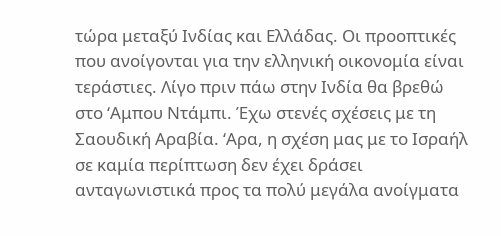τώρα μεταξύ Ινδίας και Ελλάδας. Οι προοπτικές που ανοίγονται για την ελληνική οικονομία είναι τεράστιες. Λίγο πριν πάω στην Ινδία θα βρεθώ στο ‘Αμπου Ντάμπι. Έχω στενές σχέσεις με τη Σαουδική Αραβία. ‘Αρα, η σχέση μας με το Ισραήλ σε καμία περίπτωση δεν έχει δράσει ανταγωνιστικά προς τα πολύ μεγάλα ανοίγματα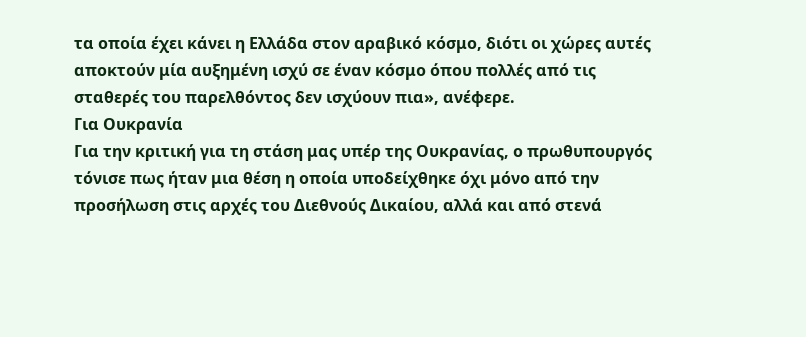τα οποία έχει κάνει η Ελλάδα στον αραβικό κόσμο, διότι οι χώρες αυτές αποκτούν μία αυξημένη ισχύ σε έναν κόσμο όπου πολλές από τις σταθερές του παρελθόντος δεν ισχύουν πια», ανέφερε.
Για Ουκρανία
Για την κριτική για τη στάση μας υπέρ της Ουκρανίας, ο πρωθυπουργός τόνισε πως ήταν μια θέση η οποία υποδείχθηκε όχι μόνο από την προσήλωση στις αρχές του Διεθνούς Δικαίου, αλλά και από στενά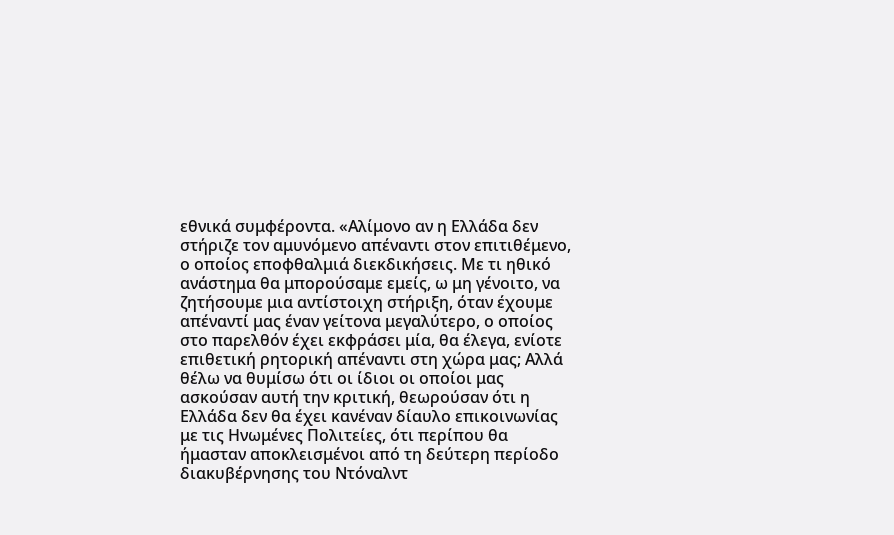εθνικά συμφέροντα. «Αλίμονο αν η Ελλάδα δεν στήριζε τον αμυνόμενο απέναντι στον επιτιθέμενο, ο οποίος εποφθαλμιά διεκδικήσεις. Με τι ηθικό ανάστημα θα μπορούσαμε εμείς, ω μη γένοιτο, να ζητήσουμε μια αντίστοιχη στήριξη, όταν έχουμε απέναντί μας έναν γείτονα μεγαλύτερο, ο οποίος στο παρελθόν έχει εκφράσει μία, θα έλεγα, ενίοτε επιθετική ρητορική απέναντι στη χώρα μας; Αλλά θέλω να θυμίσω ότι οι ίδιοι οι οποίοι μας ασκούσαν αυτή την κριτική, θεωρούσαν ότι η Ελλάδα δεν θα έχει κανέναν δίαυλο επικοινωνίας με τις Ηνωμένες Πολιτείες, ότι περίπου θα ήμασταν αποκλεισμένοι από τη δεύτερη περίοδο διακυβέρνησης του Ντόναλντ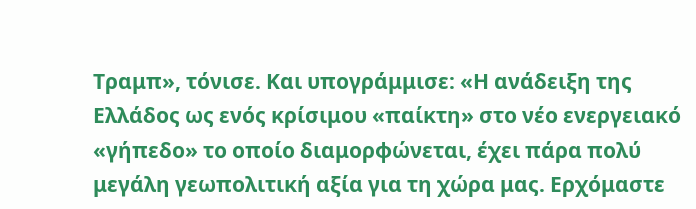Τραμπ», τόνισε. Και υπογράμμισε: «Η ανάδειξη της Ελλάδος ως ενός κρίσιμου «παίκτη» στο νέο ενεργειακό «γήπεδο» το οποίο διαμορφώνεται, έχει πάρα πολύ μεγάλη γεωπολιτική αξία για τη χώρα μας. Ερχόμαστε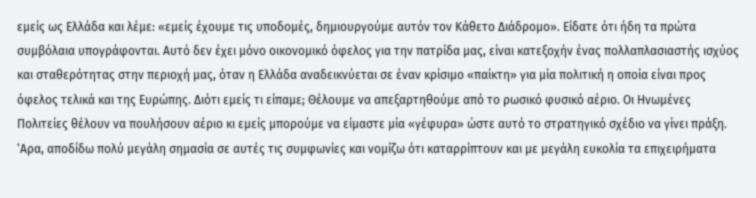εμείς ως Ελλάδα και λέμε: «εμείς έχουμε τις υποδομές, δημιουργούμε αυτόν τον Κάθετο Διάδρομο». Είδατε ότι ήδη τα πρώτα συμβόλαια υπογράφονται. Αυτό δεν έχει μόνο οικονομικό όφελος για την πατρίδα μας, είναι κατεξοχήν ένας πολλαπλασιαστής ισχύος και σταθερότητας στην περιοχή μας, όταν η Ελλάδα αναδεικνύεται σε έναν κρίσιμο «παίκτη» για μία πολιτική η οποία είναι προς όφελος τελικά και της Ευρώπης. Διότι εμείς τι είπαμε; Θέλουμε να απεξαρτηθούμε από το ρωσικό φυσικό αέριο. Οι Ηνωμένες Πολιτείες θέλουν να πουλήσουν αέριο κι εμείς μπορούμε να είμαστε μία «γέφυρα» ώστε αυτό το στρατηγικό σχέδιο να γίνει πράξη. ‘Αρα, αποδίδω πολύ μεγάλη σημασία σε αυτές τις συμφωνίες και νομίζω ότι καταρρίπτουν και με μεγάλη ευκολία τα επιχειρήματα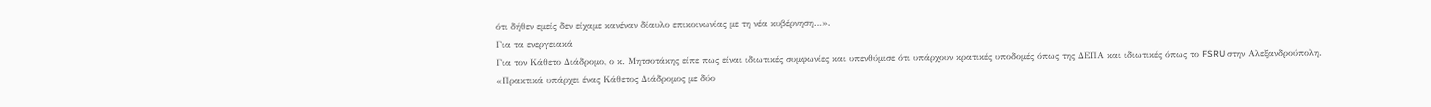ότι δήθεν εμείς δεν είχαμε κανέναν δίαυλο επικοινωνίας με τη νέα κυβέρνηση…».
Για τα ενεργειακά
Για τον Κάθετο Διάδρομο, ο κ. Μητσοτάκης είπε πως είναι ιδιωτικές συμφωνίες και υπενθύμισε ότι υπάρχουν κρατικές υποδομές όπως της ΔΕΠΑ και ιδιωτικές όπως το FSRU στην Αλεξανδρούπολη.
«Πρακτικά υπάρχει ένας Κάθετος Διάδρομος με δύο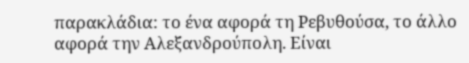παρακλάδια: το ένα αφορά τη Ρεβυθούσα, το άλλο αφορά την Αλεξανδρούπολη. Είναι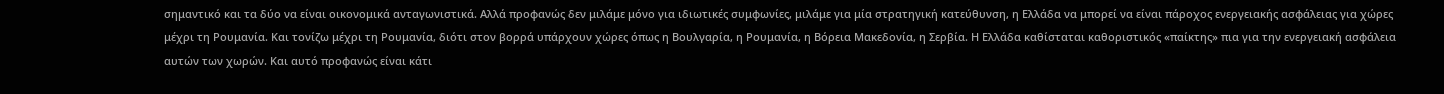σημαντικό και τα δύο να είναι οικονομικά ανταγωνιστικά. Αλλά προφανώς δεν μιλάμε μόνο για ιδιωτικές συμφωνίες, μιλάμε για μία στρατηγική κατεύθυνση, η Ελλάδα να μπορεί να είναι πάροχος ενεργειακής ασφάλειας για χώρες μέχρι τη Ρουμανία. Και τονίζω μέχρι τη Ρουμανία, διότι στον βορρά υπάρχουν χώρες όπως η Βουλγαρία, η Ρουμανία, η Βόρεια Μακεδονία, η Σερβία. Η Ελλάδα καθίσταται καθοριστικός «παίκτης» πια για την ενεργειακή ασφάλεια αυτών των χωρών. Και αυτό προφανώς είναι κάτι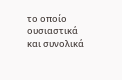το οποίο ουσιαστικά και συνολικά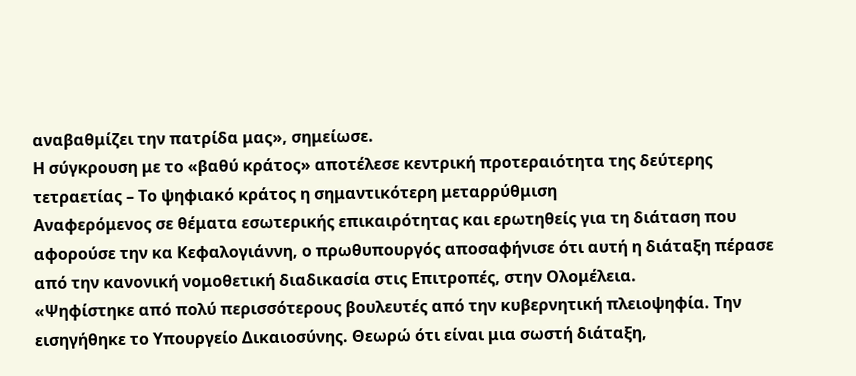αναβαθμίζει την πατρίδα μας», σημείωσε.
Η σύγκρουση με το «βαθύ κράτος» αποτέλεσε κεντρική προτεραιότητα της δεύτερης τετραετίας – Το ψηφιακό κράτος η σημαντικότερη μεταρρύθμιση
Αναφερόμενος σε θέματα εσωτερικής επικαιρότητας και ερωτηθείς για τη διάταση που αφορούσε την κα Κεφαλογιάννη, ο πρωθυπουργός αποσαφήνισε ότι αυτή η διάταξη πέρασε από την κανονική νομοθετική διαδικασία στις Επιτροπές, στην Ολομέλεια.
«Ψηφίστηκε από πολύ περισσότερους βουλευτές από την κυβερνητική πλειοψηφία. Την εισηγήθηκε το Υπουργείο Δικαιοσύνης. Θεωρώ ότι είναι μια σωστή διάταξη,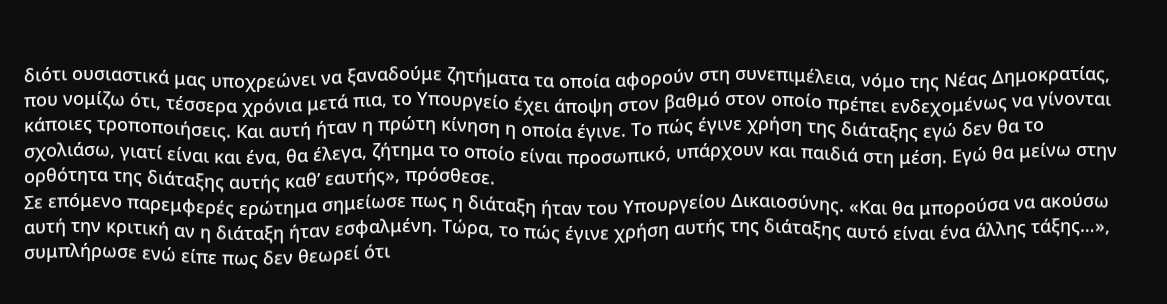διότι ουσιαστικά μας υποχρεώνει να ξαναδούμε ζητήματα τα οποία αφορούν στη συνεπιμέλεια, νόμο της Νέας Δημοκρατίας, που νομίζω ότι, τέσσερα χρόνια μετά πια, το Υπουργείο έχει άποψη στον βαθμό στον οποίο πρέπει ενδεχομένως να γίνονται κάποιες τροποποιήσεις. Και αυτή ήταν η πρώτη κίνηση η οποία έγινε. Το πώς έγινε χρήση της διάταξης εγώ δεν θα το σχολιάσω, γιατί είναι και ένα, θα έλεγα, ζήτημα το οποίο είναι προσωπικό, υπάρχουν και παιδιά στη μέση. Εγώ θα μείνω στην ορθότητα της διάταξης αυτής καθ’ εαυτής», πρόσθεσε.
Σε επόμενο παρεμφερές ερώτημα σημείωσε πως η διάταξη ήταν του Υπουργείου Δικαιοσύνης. «Και θα μπορούσα να ακούσω αυτή την κριτική αν η διάταξη ήταν εσφαλμένη. Τώρα, το πώς έγινε χρήση αυτής της διάταξης αυτό είναι ένα άλλης τάξης…», συμπλήρωσε ενώ είπε πως δεν θεωρεί ότι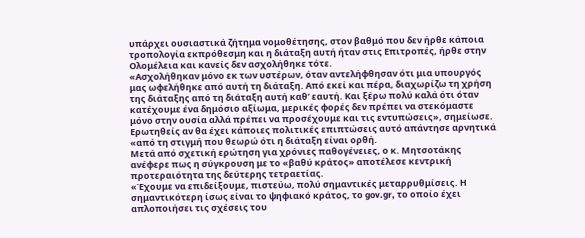υπάρχει ουσιαστικά ζήτημα νομοθέτησης, στον βαθμό που δεν ήρθε κάποια τροπολογία εκπρόθεσμη και η διάταξη αυτή ήταν στις Επιτροπές, ήρθε στην Ολομέλεια και κανείς δεν ασχολήθηκε τότε.
«Ασχολήθηκαν μόνο εκ των υστέρων, όταν αντελήφθησαν ότι μια υπουργός μας ωφελήθηκε από αυτή τη διάταξη. Από εκεί και πέρα, διαχωρίζω τη χρήση της διάταξης από τη διάταξη αυτή καθ’ εαυτή. Και ξέρω πολύ καλά ότι όταν κατέχουμε ένα δημόσιο αξίωμα, μερικές φορές δεν πρέπει να στεκόμαστε μόνο στην ουσία αλλά πρέπει να προσέχουμε και τις εντυπώσεις», σημείωσε.
Ερωτηθείς αν θα έχει κάποιες πολιτικές επιπτώσεις αυτό απάντησε αρνητικά «από τη στιγμή που θεωρώ ότι η διάταξη είναι ορθή.
Μετά από σχετική ερώτηση για χρόνιες παθογένειες, ο κ. Μητσοτάκης ανέφερε πως η σύγκρουση με το «βαθύ κράτος» αποτέλεσε κεντρική προτεραιότητα της δεύτερης τετραετίας.
«Έχουμε να επιδείξουμε, πιστεύω, πολύ σημαντικές μεταρρυθμίσεις. Η σημαντικότερη ίσως είναι το ψηφιακό κράτος, το gov.gr, το οποίο έχει απλοποιήσει τις σχέσεις του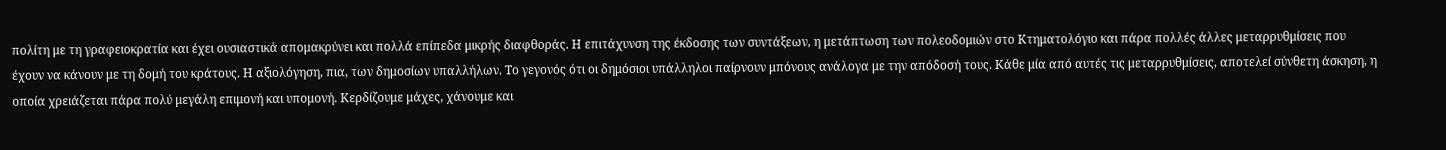πολίτη με τη γραφειοκρατία και έχει ουσιαστικά απομακρύνει και πολλά επίπεδα μικρής διαφθοράς. Η επιτάχυνση της έκδοσης των συντάξεων, η μετάπτωση των πολεοδομιών στο Κτηματολόγιο και πάρα πολλές άλλες μεταρρυθμίσεις που έχουν να κάνουν με τη δομή του κράτους. Η αξιολόγηση, πια, των δημοσίων υπαλλήλων. Το γεγονός ότι οι δημόσιοι υπάλληλοι παίρνουν μπόνους ανάλογα με την απόδοσή τους. Κάθε μία από αυτές τις μεταρρυθμίσεις, αποτελεί σύνθετη άσκηση, η οποία χρειάζεται πάρα πολύ μεγάλη επιμονή και υπομονή. Κερδίζουμε μάχες, χάνουμε και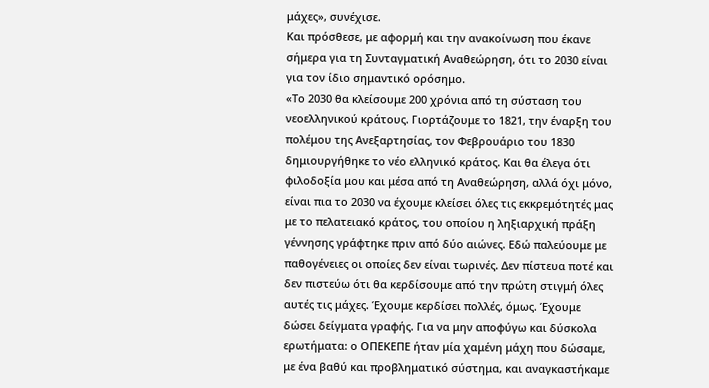μάχες», συνέχισε.
Και πρόσθεσε, με αφορμή και την ανακοίνωση που έκανε σήμερα για τη Συνταγματική Αναθεώρηση, ότι το 2030 είναι για τον ίδιο σημαντικό ορόσημο.
«Το 2030 θα κλείσουμε 200 χρόνια από τη σύσταση του νεοελληνικού κράτους. Γιορτάζουμε το 1821, την έναρξη του πολέμου της Ανεξαρτησίας, τον Φεβρουάριο του 1830 δημιουργήθηκε το νέο ελληνικό κράτος. Και θα έλεγα ότι φιλοδοξία μου και μέσα από τη Αναθεώρηση, αλλά όχι μόνο, είναι πια το 2030 να έχουμε κλείσει όλες τις εκκρεμότητές μας με το πελατειακό κράτος, του οποίου η ληξιαρχική πράξη γέννησης γράφτηκε πριν από δύο αιώνες. Εδώ παλεύουμε με παθογένειες οι οποίες δεν είναι τωρινές. Δεν πίστευα ποτέ και δεν πιστεύω ότι θα κερδίσουμε από την πρώτη στιγμή όλες αυτές τις μάχες. Έχουμε κερδίσει πολλές, όμως. Έχουμε δώσει δείγματα γραφής. Για να μην αποφύγω και δύσκολα ερωτήματα: ο ΟΠΕΚΕΠΕ ήταν μία χαμένη μάχη που δώσαμε, με ένα βαθύ και προβληματικό σύστημα, και αναγκαστήκαμε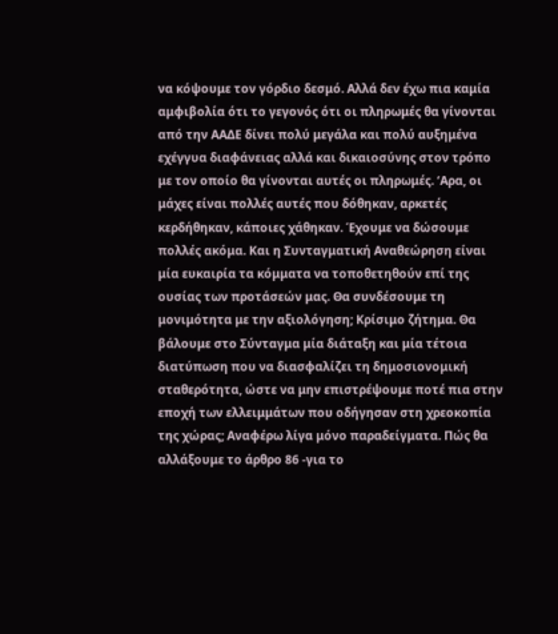να κόψουμε τον γόρδιο δεσμό. Αλλά δεν έχω πια καμία αμφιβολία ότι το γεγονός ότι οι πληρωμές θα γίνονται από την ΑΑΔΕ δίνει πολύ μεγάλα και πολύ αυξημένα εχέγγυα διαφάνειας αλλά και δικαιοσύνης στον τρόπο με τον οποίο θα γίνονται αυτές οι πληρωμές. ‘Αρα, οι μάχες είναι πολλές αυτές που δόθηκαν, αρκετές κερδήθηκαν, κάποιες χάθηκαν. Έχουμε να δώσουμε πολλές ακόμα. Και η Συνταγματική Αναθεώρηση είναι μία ευκαιρία τα κόμματα να τοποθετηθούν επί της ουσίας των προτάσεών μας. Θα συνδέσουμε τη μονιμότητα με την αξιολόγηση; Κρίσιμο ζήτημα. Θα βάλουμε στο Σύνταγμα μία διάταξη και μία τέτοια διατύπωση που να διασφαλίζει τη δημοσιονομική σταθερότητα, ώστε να μην επιστρέψουμε ποτέ πια στην εποχή των ελλειμμάτων που οδήγησαν στη χρεοκοπία της χώρας; Αναφέρω λίγα μόνο παραδείγματα. Πώς θα αλλάξουμε το άρθρο 86 -για το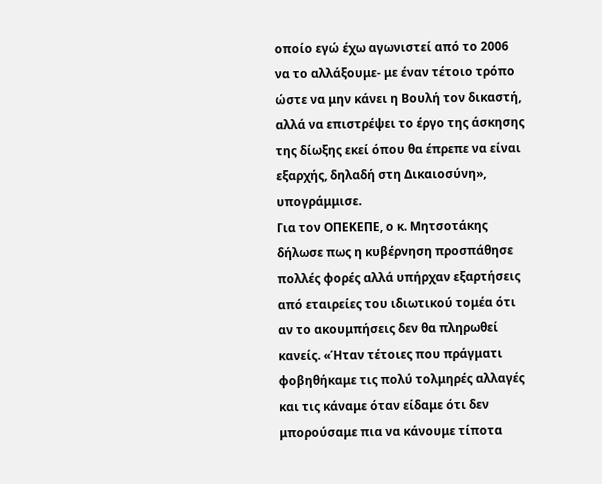οποίο εγώ έχω αγωνιστεί από το 2006 να το αλλάξουμε- με έναν τέτοιο τρόπο ώστε να μην κάνει η Βουλή τον δικαστή, αλλά να επιστρέψει το έργο της άσκησης της δίωξης εκεί όπου θα έπρεπε να είναι εξαρχής, δηλαδή στη Δικαιοσύνη», υπογράμμισε.
Για τον ΟΠΕΚΕΠΕ, ο κ. Μητσοτάκης δήλωσε πως η κυβέρνηση προσπάθησε πολλές φορές αλλά υπήρχαν εξαρτήσεις από εταιρείες του ιδιωτικού τομέα ότι αν το ακουμπήσεις δεν θα πληρωθεί κανείς. «Ήταν τέτοιες που πράγματι φοβηθήκαμε τις πολύ τολμηρές αλλαγές και τις κάναμε όταν είδαμε ότι δεν μπορούσαμε πια να κάνουμε τίποτα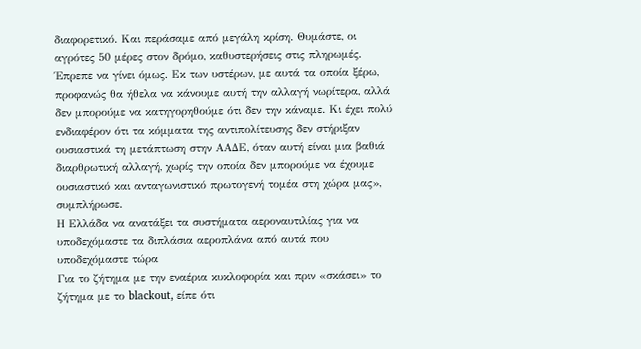διαφορετικό. Και περάσαμε από μεγάλη κρίση. Θυμάστε, οι αγρότες 50 μέρες στον δρόμο, καθυστερήσεις στις πληρωμές. Έπρεπε να γίνει όμως. Εκ των υστέρων, με αυτά τα οποία ξέρω, προφανώς θα ήθελα να κάνουμε αυτή την αλλαγή νωρίτερα, αλλά δεν μπορούμε να κατηγορηθούμε ότι δεν την κάναμε. Κι έχει πολύ ενδιαφέρον ότι τα κόμματα της αντιπολίτευσης δεν στήριξαν ουσιαστικά τη μετάπτωση στην ΑΑΔΕ, όταν αυτή είναι μια βαθιά διαρθρωτική αλλαγή, χωρίς την οποία δεν μπορούμε να έχουμε ουσιαστικό και ανταγωνιστικό πρωτογενή τομέα στη χώρα μας», συμπλήρωσε.
Η Ελλάδα να ανατάξει τα συστήματα αεροναυτιλίας για να υποδεχόμαστε τα διπλάσια αεροπλάνα από αυτά που υποδεχόμαστε τώρα
Για το ζήτημα με την εναέρια κυκλοφορία και πριν «σκάσει» το ζήτημα με το blackout, είπε ότι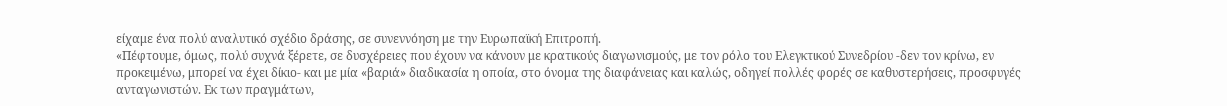είχαμε ένα πολύ αναλυτικό σχέδιο δράσης, σε συνεννόηση με την Ευρωπαϊκή Επιτροπή.
«Πέφτουμε, όμως, πολύ συχνά ξέρετε, σε δυσχέρειες που έχουν να κάνουν με κρατικούς διαγωνισμούς, με τον ρόλο του Ελεγκτικού Συνεδρίου -δεν τον κρίνω, εν προκειμένω, μπορεί να έχει δίκιο- και με μία «βαριά» διαδικασία η οποία, στο όνομα της διαφάνειας και καλώς, οδηγεί πολλές φορές σε καθυστερήσεις, προσφυγές ανταγωνιστών. Εκ των πραγμάτων,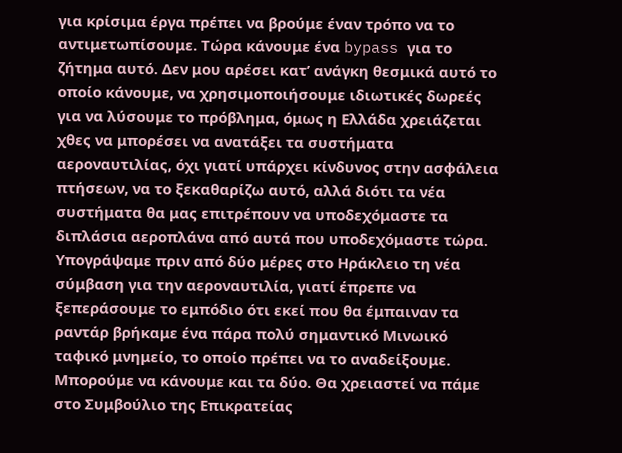για κρίσιμα έργα πρέπει να βρούμε έναν τρόπο να το αντιμετωπίσουμε. Τώρα κάνουμε ένα bypass για το ζήτημα αυτό. Δεν μου αρέσει κατ’ ανάγκη θεσμικά αυτό το οποίο κάνουμε, να χρησιμοποιήσουμε ιδιωτικές δωρεές για να λύσουμε το πρόβλημα, όμως η Ελλάδα χρειάζεται χθες να μπορέσει να ανατάξει τα συστήματα αεροναυτιλίας, όχι γιατί υπάρχει κίνδυνος στην ασφάλεια πτήσεων, να το ξεκαθαρίζω αυτό, αλλά διότι τα νέα συστήματα θα μας επιτρέπουν να υποδεχόμαστε τα διπλάσια αεροπλάνα από αυτά που υποδεχόμαστε τώρα. Υπογράψαμε πριν από δύο μέρες στο Ηράκλειο τη νέα σύμβαση για την αεροναυτιλία, γιατί έπρεπε να ξεπεράσουμε το εμπόδιο ότι εκεί που θα έμπαιναν τα ραντάρ βρήκαμε ένα πάρα πολύ σημαντικό Μινωικό ταφικό μνημείο, το οποίο πρέπει να το αναδείξουμε. Μπορούμε να κάνουμε και τα δύο. Θα χρειαστεί να πάμε στο Συμβούλιο της Επικρατείας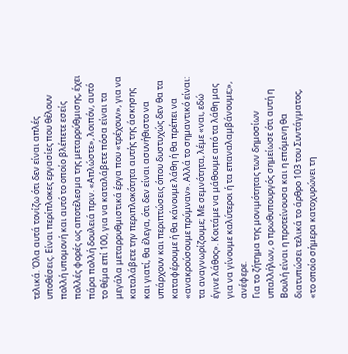τελικά. Όλα αυτά τονίζω ότι δεν είναι απλές υποθέσεις. Είναι περίπλοκες εργασίες που θέλουν πολλή υπομονή και αυτό το οποίο βλέπετε εσείς πολλές φορές ως αποτέλεσμα της μεταρρύθμισης, έχει πάρα πολλή δουλειά πριν. «Απλώστε», λοιπόν, αυτό το θέμα επί 100, για να καταλάβετε πόσα είναι τα μεγάλα μεταρρυθμιστικά έργα που «τρέχουν», για να καταλάβετε την περιπλοκότητα αυτής της άσκησης και γιατί, θα έλεγα, ότι δεν είναι ασυνήθιστο να υπάρχουν και περιπτώσεις όπου δυστυχώς δεν θα τα καταφέρουμε ή θα κάνουμε λάθη ή θα πρέπει να «ανακρούσουμε πρύμναν». Αλλά το σημαντικό είναι: τα αναγνωρίζουμε; Με σεμνότητα, λέμε «ναι, εδώ έγινε λάθος». Κοιτάμε να μάθουμε από τα λάθη μας για να γίνουμε καλύτεροι ή τα επαναλαμβάνουμε;», ανέφερε.
Για το ζήτημα της μονιμότητας των δημοσίων υπαλλήλων, ο πρωθυπουργός σημείωσε ότι αυτή η Βουλή είναι η προτείνουσα και η επόμενη θα διατυπώσει τελικά το άρθρο 103 του Συντάγματος, «το οποίο σήμερα κατοχυρώνει τη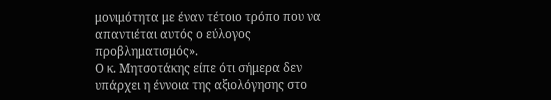μονιμότητα με έναν τέτοιο τρόπο που να απαντιέται αυτός ο εύλογος προβληματισμός».
Ο κ. Μητσοτάκης είπε ότι σήμερα δεν υπάρχει η έννοια της αξιολόγησης στο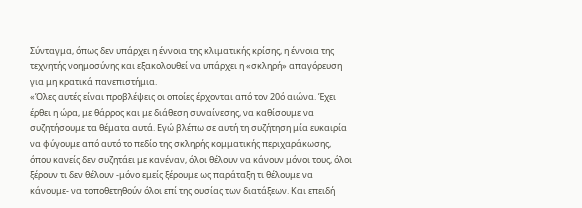Σύνταγμα, όπως δεν υπάρχει η έννοια της κλιματικής κρίσης, η έννοια της τεχνητής νοημοσύνης και εξακολουθεί να υπάρχει η «σκληρή» απαγόρευση για μη κρατικά πανεπιστήμια.
«Όλες αυτές είναι προβλέψεις οι οποίες έρχονται από τον 20ό αιώνα. Έχει έρθει η ώρα, με θάρρος και με διάθεση συναίνεσης, να καθίσουμε να συζητήσουμε τα θέματα αυτά. Εγώ βλέπω σε αυτή τη συζήτηση μία ευκαιρία να φύγουμε από αυτό το πεδίο της σκληρής κομματικής περιχαράκωσης, όπου κανείς δεν συζητάει με κανέναν, όλοι θέλουν να κάνουν μόνοι τους, όλοι ξέρουν τι δεν θέλουν -μόνο εμείς ξέρουμε ως παράταξη τι θέλουμε να κάνουμε- να τοποθετηθούν όλοι επί της ουσίας των διατάξεων. Και επειδή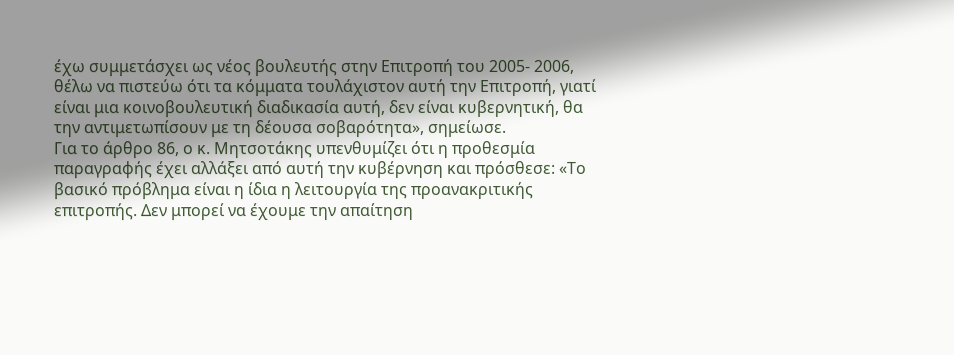έχω συμμετάσχει ως νέος βουλευτής στην Επιτροπή του 2005- 2006, θέλω να πιστεύω ότι τα κόμματα τουλάχιστον αυτή την Επιτροπή, γιατί είναι μια κοινοβουλευτική διαδικασία αυτή, δεν είναι κυβερνητική, θα την αντιμετωπίσουν με τη δέουσα σοβαρότητα», σημείωσε.
Για το άρθρο 86, ο κ. Μητσοτάκης υπενθυμίζει ότι η προθεσμία παραγραφής έχει αλλάξει από αυτή την κυβέρνηση και πρόσθεσε: «Το βασικό πρόβλημα είναι η ίδια η λειτουργία της προανακριτικής επιτροπής. Δεν μπορεί να έχουμε την απαίτηση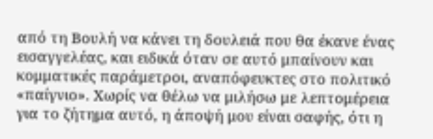από τη Βουλή να κάνει τη δουλειά που θα έκανε ένας εισαγγελέας, και ειδικά όταν σε αυτό μπαίνουν και κομματικές παράμετροι, αναπόφευκτες στο πολιτικό «παίγνιο». Χωρίς να θέλω να μιλήσω με λεπτομέρεια για το ζήτημα αυτό, η άποψή μου είναι σαφής, ότι η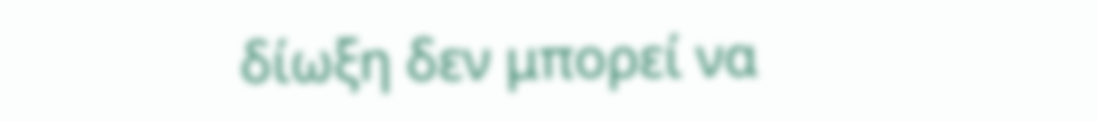δίωξη δεν μπορεί να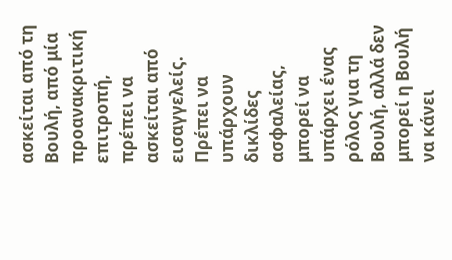ασκείται από τη Βουλή, από μία προανακριτική επιτροπή, πρέπει να ασκείται από εισαγγελείς. Πρέπει να υπάρχουν δικλίδες ασφαλείας, μπορεί να υπάρχει ένας ρόλος για τη Βουλή, αλλά δεν μπορεί η Βουλή να κάνει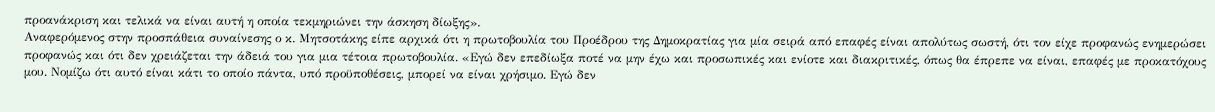προανάκριση και τελικά να είναι αυτή η οποία τεκμηριώνει την άσκηση δίωξης».
Αναφερόμενος στην προσπάθεια συναίνεσης ο κ. Μητσοτάκης είπε αρχικά ότι η πρωτοβουλία του Προέδρου της Δημοκρατίας για μία σειρά από επαφές είναι απολύτως σωστή, ότι τον είχε προφανώς ενημερώσει προφανώς και ότι δεν χρειάζεται την άδειά του για μια τέτοια πρωτοβουλία. «Εγώ δεν επεδίωξα ποτέ να μην έχω και προσωπικές και ενίοτε και διακριτικές, όπως θα έπρεπε να είναι, επαφές με προκατόχους μου. Νομίζω ότι αυτό είναι κάτι το οποίο πάντα, υπό προϋποθέσεις, μπορεί να είναι χρήσιμο. Εγώ δεν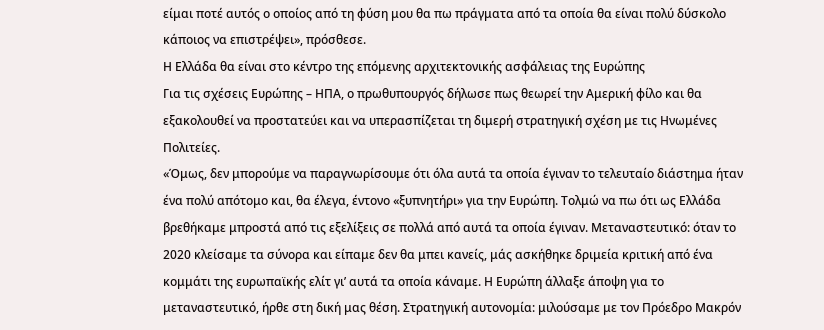είμαι ποτέ αυτός ο οποίος από τη φύση μου θα πω πράγματα από τα οποία θα είναι πολύ δύσκολο κάποιος να επιστρέψει», πρόσθεσε.
Η Ελλάδα θα είναι στο κέντρο της επόμενης αρχιτεκτονικής ασφάλειας της Ευρώπης
Για τις σχέσεις Ευρώπης – ΗΠΑ, ο πρωθυπουργός δήλωσε πως θεωρεί την Αμερική φίλο και θα εξακολουθεί να προστατεύει και να υπερασπίζεται τη διμερή στρατηγική σχέση με τις Ηνωμένες Πολιτείες.
«Όμως, δεν μπορούμε να παραγνωρίσουμε ότι όλα αυτά τα οποία έγιναν το τελευταίο διάστημα ήταν ένα πολύ απότομο και, θα έλεγα, έντονο «ξυπνητήρι» για την Ευρώπη. Τολμώ να πω ότι ως Ελλάδα βρεθήκαμε μπροστά από τις εξελίξεις σε πολλά από αυτά τα οποία έγιναν. Μεταναστευτικό: όταν το 2020 κλείσαμε τα σύνορα και είπαμε δεν θα μπει κανείς, μάς ασκήθηκε δριμεία κριτική από ένα κομμάτι της ευρωπαϊκής ελίτ γι’ αυτά τα οποία κάναμε. Η Ευρώπη άλλαξε άποψη για το μεταναστευτικό, ήρθε στη δική μας θέση. Στρατηγική αυτονομία: μιλούσαμε με τον Πρόεδρο Μακρόν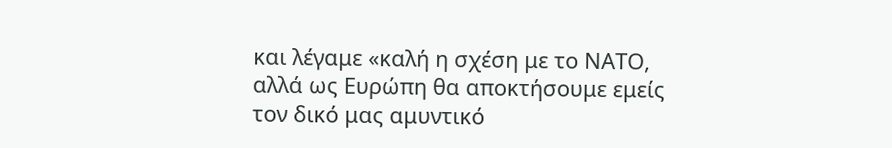και λέγαμε «καλή η σχέση με το ΝΑΤΟ, αλλά ως Ευρώπη θα αποκτήσουμε εμείς τον δικό μας αμυντικό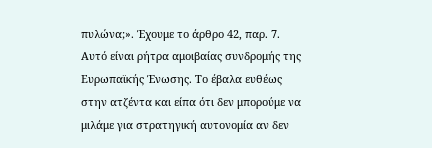πυλώνα;». Έχουμε το άρθρο 42, παρ. 7. Αυτό είναι ρήτρα αμοιβαίας συνδρομής της Ευρωπαϊκής Ένωσης. Το έβαλα ευθέως στην ατζέντα και είπα ότι δεν μπορούμε να μιλάμε για στρατηγική αυτονομία αν δεν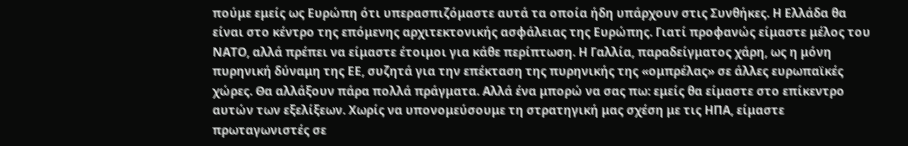πούμε εμείς ως Ευρώπη ότι υπερασπιζόμαστε αυτά τα οποία ήδη υπάρχουν στις Συνθήκες. Η Ελλάδα θα είναι στο κέντρο της επόμενης αρχιτεκτονικής ασφάλειας της Ευρώπης. Γιατί προφανώς είμαστε μέλος του ΝΑΤΟ, αλλά πρέπει να είμαστε έτοιμοι για κάθε περίπτωση. Η Γαλλία, παραδείγματος χάρη, ως η μόνη πυρηνική δύναμη της ΕΕ, συζητά για την επέκταση της πυρηνικής της «ομπρέλας» σε άλλες ευρωπαϊκές χώρες. Θα αλλάξουν πάρα πολλά πράγματα. Αλλά ένα μπορώ να σας πω: εμείς θα είμαστε στο επίκεντρο αυτών των εξελίξεων. Χωρίς να υπονομεύσουμε τη στρατηγική μας σχέση με τις ΗΠΑ, είμαστε πρωταγωνιστές σε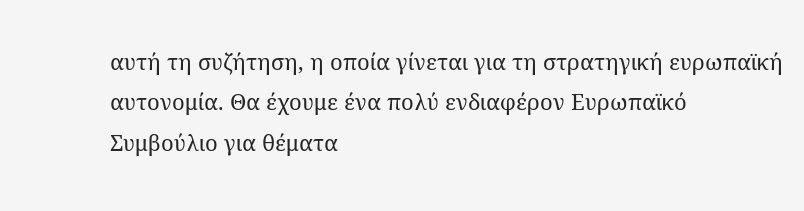αυτή τη συζήτηση, η οποία γίνεται για τη στρατηγική ευρωπαϊκή αυτονομία. Θα έχουμε ένα πολύ ενδιαφέρον Ευρωπαϊκό Συμβούλιο για θέματα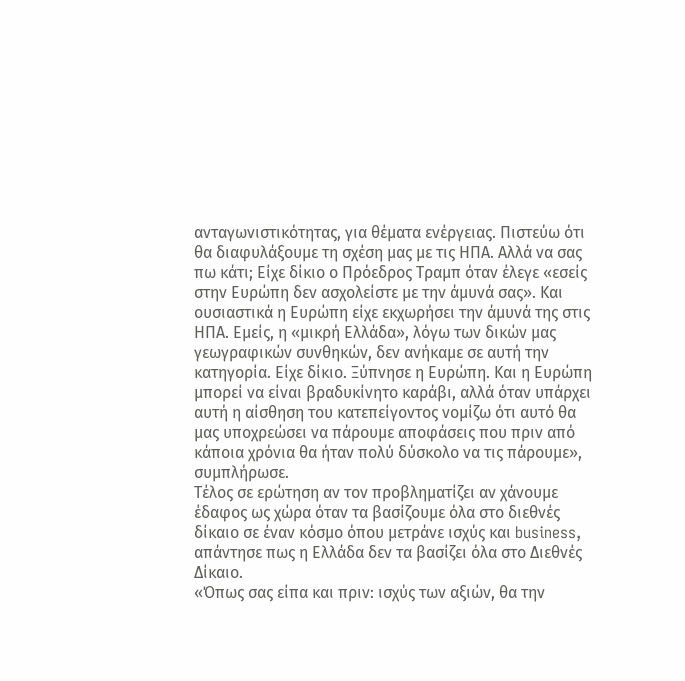ανταγωνιστικότητας, για θέματα ενέργειας. Πιστεύω ότι θα διαφυλάξουμε τη σχέση μας με τις ΗΠΑ. Αλλά να σας πω κάτι; Είχε δίκιο ο Πρόεδρος Τραμπ όταν έλεγε «εσείς στην Ευρώπη δεν ασχολείστε με την άμυνά σας». Και ουσιαστικά η Ευρώπη είχε εκχωρήσει την άμυνά της στις ΗΠΑ. Εμείς, η «μικρή Ελλάδα», λόγω των δικών μας γεωγραφικών συνθηκών, δεν ανήκαμε σε αυτή την κατηγορία. Είχε δίκιο. Ξύπνησε η Ευρώπη. Και η Ευρώπη μπορεί να είναι βραδυκίνητο καράβι, αλλά όταν υπάρχει αυτή η αίσθηση του κατεπείγοντος νομίζω ότι αυτό θα μας υποχρεώσει να πάρουμε αποφάσεις που πριν από κάποια χρόνια θα ήταν πολύ δύσκολο να τις πάρουμε», συμπλήρωσε.
Τέλος σε ερώτηση αν τον προβληματίζει αν χάνουμε έδαφος ως χώρα όταν τα βασίζουμε όλα στο διεθνές δίκαιο σε έναν κόσμο όπου μετράνε ισχύς και business, απάντησε πως η Ελλάδα δεν τα βασίζει όλα στο Διεθνές Δίκαιο.
«Όπως σας είπα και πριν: ισχύς των αξιών, θα την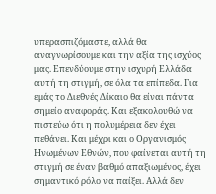υπερασπιζόμαστε, αλλά θα αναγνωρίσουμε και την αξία της ισχύος μας. Επενδύουμε στην ισχυρή Ελλάδα αυτή τη στιγμή, σε όλα τα επίπεδα. Για εμάς το Διεθνές Δίκαιο θα είναι πάντα σημείο αναφοράς. Και εξακολουθώ να πιστεύω ότι η πολυμέρεια δεν έχει πεθάνει. Και μέχρι και ο Οργανισμός Ηνωμένων Εθνών, που φαίνεται αυτή τη στιγμή σε έναν βαθμό απαξιωμένος, έχει σημαντικό ρόλο να παίξει. Αλλά δεν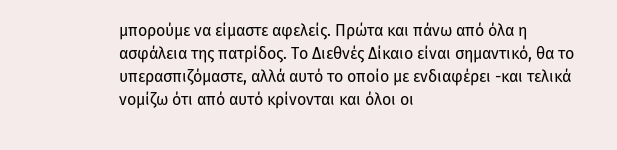μπορούμε να είμαστε αφελείς. Πρώτα και πάνω από όλα η ασφάλεια της πατρίδος. Το Διεθνές Δίκαιο είναι σημαντικό, θα το υπερασπιζόμαστε, αλλά αυτό το οποίο με ενδιαφέρει -και τελικά νομίζω ότι από αυτό κρίνονται και όλοι οι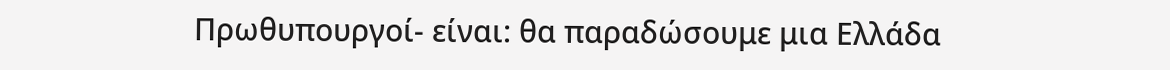Πρωθυπουργοί- είναι: θα παραδώσουμε μια Ελλάδα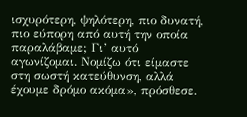ισχυρότερη, ψηλότερη, πιο δυνατή, πιο εύπορη από αυτή την οποία παραλάβαμε; Γι’ αυτό αγωνίζομαι. Νομίζω ότι είμαστε στη σωστή κατεύθυνση, αλλά έχουμε δρόμο ακόμα», πρόσθεσε.